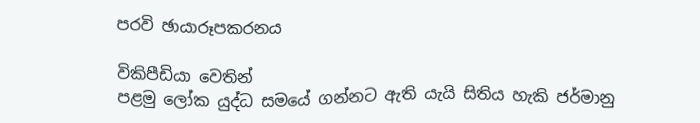පරවි ඡායාරූපකරනය

විකිපීඩියා වෙතින්
පළමු ලෝක යුද්ධ සමයේ ගන්නට ඇති යැයි සිතිය හැකි ජර්මානු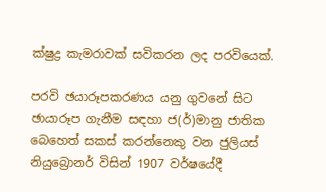ක්ෂුද්‍ර කැමරාවක් සවිකරන ලද පරවියෙක්.

පරවි ඡයාරූපකරණය යනු ගුවනේ සිට ඡායාරූප ගැනීම සඳහා ජ(ර්)මානු ජාතික බෙහෙත් සකස් කරන්නෙකු වන ජුලියස් නියුබ්‍රොනර් විසින් 1907 වර්ෂයේදී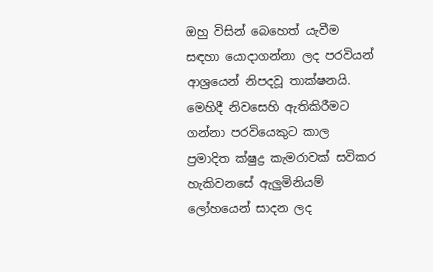ඔහු විසින් බෙහෙත් යැවීම සඳහා යොදාගන්නා ලද පරවියන් ආශ්‍රයෙන් නිපදවූ තාක්ෂනයි. මෙහිදී නිවසෙහි ඇතිකිරීමට ගන්නා පරවියෙකුට කාල ප්‍රමාදිත ක්ෂුද්‍ර කැමරාවක් සවිකර හැකිවනසේ ඇලුමිනියම් ලෝහයෙන් සාදන ලද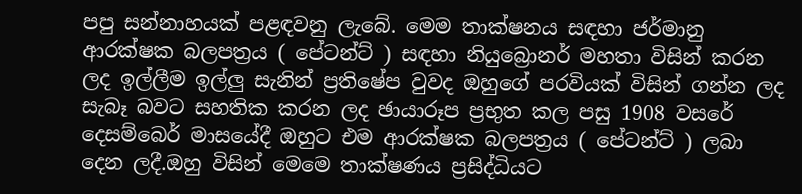පපු සන්නාහයක් පළඳවනු ලැබේ. මෙම තාක්ෂනය සඳහා ජර්මානු ආරක්ෂක බලපත්‍රය ( පේටන්ට් ) සඳහා නියුබ්‍රොනර් මහතා විසින් කරන ලද ඉල්ලීම ඉල්ලු සැනින් ප්‍රතිෂේප වුවද ඔහුගේ පරවියක් විසින් ගන්න ලද සැබෑ බවට සහතික කරන ලද ඡායාරූප ප්‍රභුත කල පසු 1908 වසරේ දෙසම්බෙර් මාසයේදී ඔහුට එම ආරක්ෂක බලපත්‍රය ( පේටන්ට් ) ලබා දෙන ලදී.ඔහු විසින් මෙමෙ තාක්ෂණය ප්‍රසිද්ධියට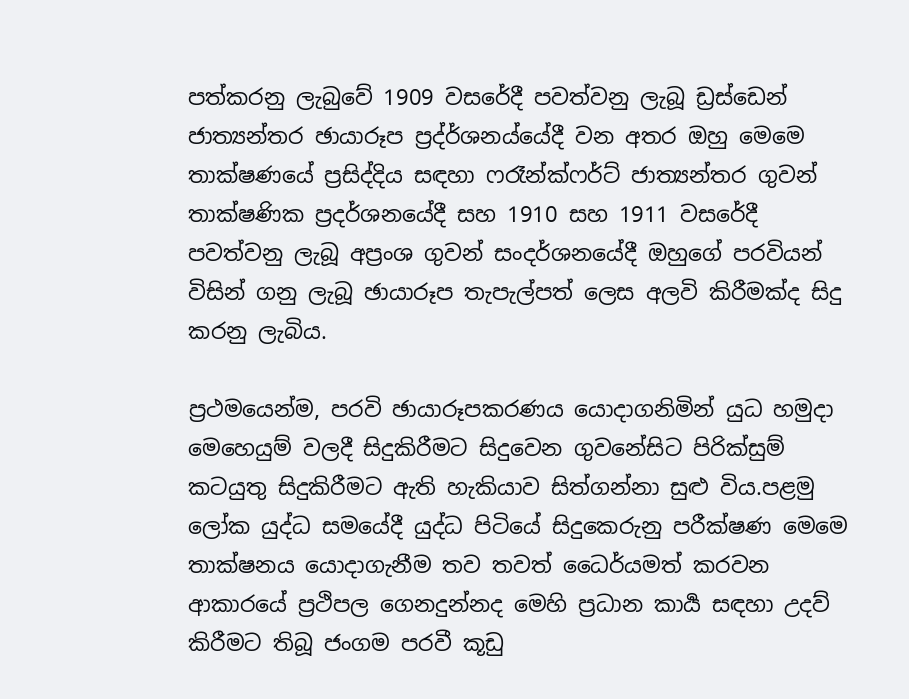පත්කරනු ලැබුවේ 1909 වසරේදී පවත්වනු ලැබූ ඩ්‍රස්ඩෙන් ජාත්‍යන්තර ඡායාරූප ප්‍රද්ර්ශනය්යේදී වන අතර ඔහු මෙමෙ තාක්ෂණයේ ප්‍රසිද්දිය සඳහා ෆරෑන්ක්ෆර්ට් ජාත්‍යන්තර ගුවන් තාක්ෂණික ප්‍රදර්ශනයේදී සහ 1910 සහ 1911 වසරේදී පවත්වනු ලැබූ අප්‍රංශ ගුවන් සංදර්ශනයේදී ඔහුගේ පරවියන් විසින් ගනු ලැබූ ඡායාරූප තැපැල්පත් ලෙස අලවි කිරීමක්ද සිදු කරනු ලැබිය.

ප්‍රථමයෙන්ම, පරවි ඡායාරූපකරණය යොදාගනිමින් යුධ හමුදා මෙහෙයුම් වලදී සිදුකිරීමට සිදුවෙන ගුවනේසිට පිරික්සුම් කටයුතු සිදුකිරීමට ඇති හැකියාව සිත්ගන්නා සුළු විය.පළමු ලෝක යුද්ධ සමයේදී යුද්ධ පිටියේ සිදුකෙරුනු පරීක්ෂණ මෙමෙ තාක්ෂනය යොදාගැනීම තව තවත් ධෛර්යමත් කරවන ආකාරයේ ප්‍රථිපල ගෙනදුන්නද මෙහි ප්‍රධාන කාර්‍ය සඳහා උදව් කිරීමට තිබූ ජංගම පරවී කූඩු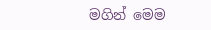මගින් මෙම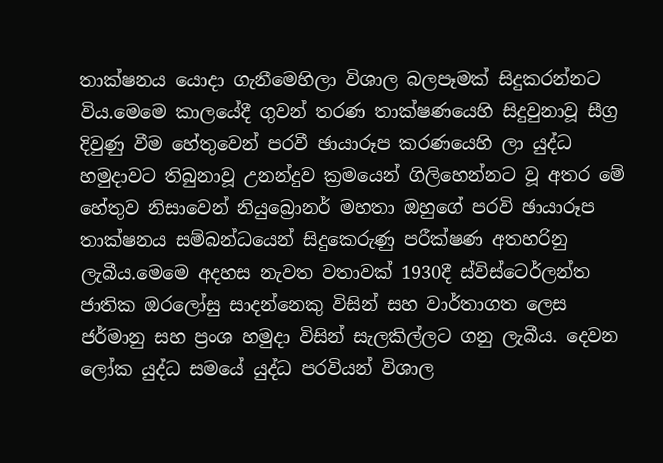තාක්ෂනය යොදා ගැනීමෙහිලා විශාල බලපෑමක් සිදුකරන්නට විය.මෙමෙ කාලයේදී ගුවන් තරණ තාක්ෂණයෙහි සිදුවුනාවූ සීග්‍ර දිවුණු වීම හේතුවෙන් පරවී ඡායාරූප කරණයෙහි ලා යුද්ධ හමුදාවට තිබුනාවූ උනන්දුව ක්‍රමයෙන් ගිලිහෙන්නට වූ අතර මේ හේතුව නිසාවෙන් නියුබ්‍රොනර් මහතා ඔහුගේ පරවි ඡායාරූප තාක්ෂනය සම්බන්ධයෙන් සිදුකෙරුණු පරීක්ෂණ අතහරිනු ලැබීය.මෙමෙ අදහස නැවත වතාවක් 1930දී ස්විස්ටෙර්ලන්ත ජාතික ඔරලෝසු සාදන්නෙකු විසින් සහ වාර්තාගත ලෙස ජර්මානු සහ ප්‍රංශ හමුදා විසින් සැලකිල්ලට ගනු ලැබීය. දෙවන ලෝක යුද්ධ සමයේ යුද්ධ පරවියන් විශාල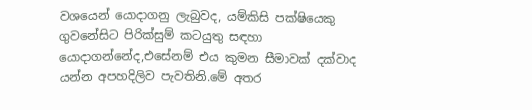වශයෙන් යොදාගනු ලැබුවද, යම්කිසි පක්ෂියෙකු ගුවනේසිට පිරික්සුම් කටයුතු සඳහා යොදාගන්නේද,එසේනම් එය කුමන සීමාවක් දක්වාද යන්න අපහදිලිව පැවතිනි.මේ අතර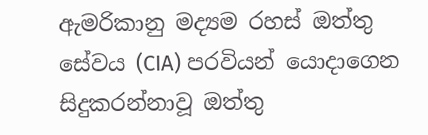ඇමරිකානු මද්‍යම රහස් ඔත්තු සේවය (CIA) පරවියන් යොදාගෙන සිදුකරන්නාවූ ඔත්තු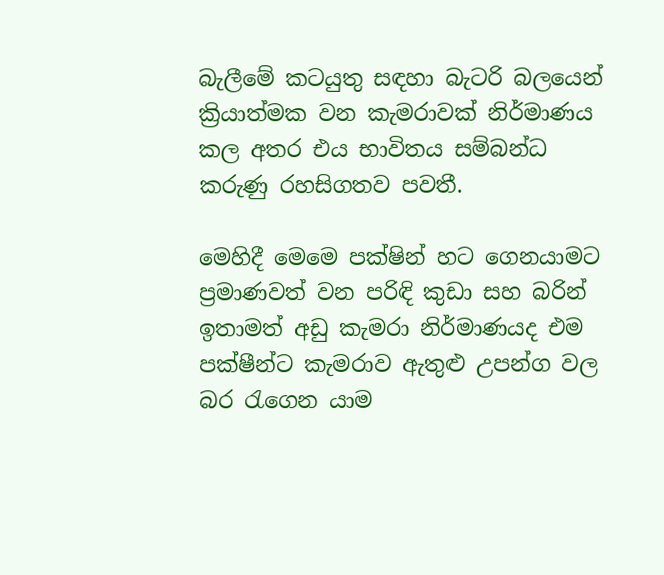බැලීමේ කටයුතු සඳහා බැටරි බලයෙන් ක්‍රියාත්මක වන කැමරාවක් නිර්මාණය කල අතර එය භාවිතය සම්බන්ධ කරුණු රහසිගතව පවතී.

මෙහිදී මෙමෙ පක්ෂින් හට ගෙනයාමට ප්‍රමාණවත් වන පරිඳි කුඩා සහ බරින් ඉතාමත් අඩු කැමරා නිර්මාණයද එම පක්ෂීන්ට කැමරාව ඇතුළු උපන්ග වල බර රැගෙන යාම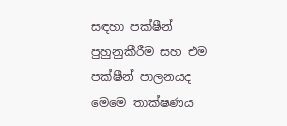සඳහා පක්ෂීන් පුහුනුකීරීම සහ එම පක්ෂීන් පාලනයද මෙමෙ තාක්ෂණය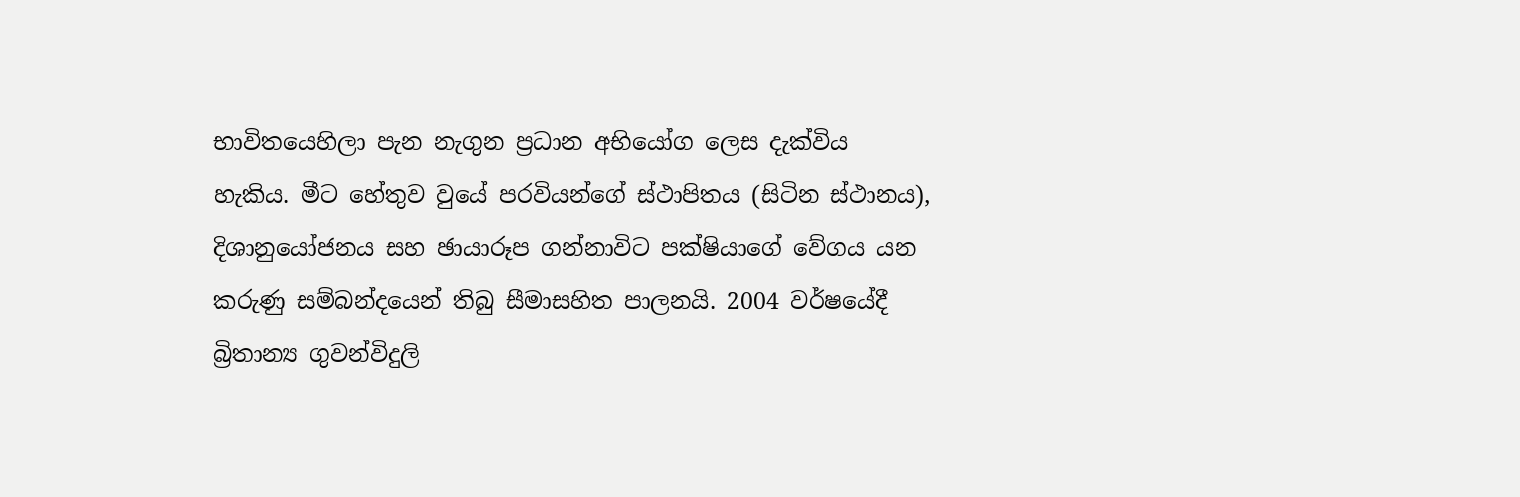භාවිතයෙහිලා පැන නැගුන ප්‍රධාන අභියෝග ලෙස දැක්විය හැකිය. මීට හේතුව වුයේ පරවියන්ගේ ස්ථාපිතය (සිටින ස්ථානය), දිශානුයෝජනය සහ ඡායාරූප ගන්නාවිට පක්ෂියාගේ වේගය යන කරුණු සම්බන්දයෙන් තිබු සීමාසහිත පාලන‍යි. 2004 වර්ෂයේදී බ්‍රිතාන්‍ය ගුවන්විදුලි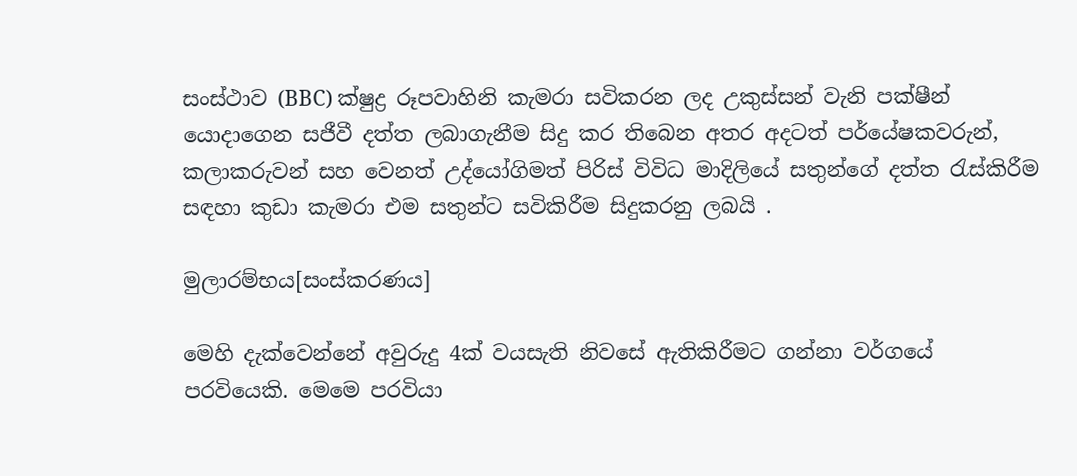සංස්ථාව (BBC) ක්ෂුද්‍ර රූපවාහිනි කැමරා සවිකරන ලද උකුස්සන් වැනි පක්ෂීන් යොදාගෙන සජීවී දත්ත ලබාගැනීම සිදු කර තිබෙන අතර අදටත් පර්යේෂකවරුන්, කලාකරුවන් සහ වෙනත් උද්යෝගිමත් පිරිස් විවිධ මාදිලියේ සතුන්ගේ දත්ත රැස්කිරීම සඳහා කුඩා කැමරා එම සතුන්ට සවිකිරීම සිදුකරනු ලබයි .

මුලාරම්භය[සංස්කරණය]

මෙහි දැක්වෙන්නේ අවුරුදු 4ක් වයසැති නිවසේ ඇතිකිරීමට ගන්නා වර්ගයේ පරවියෙකි. මෙමෙ පරවියා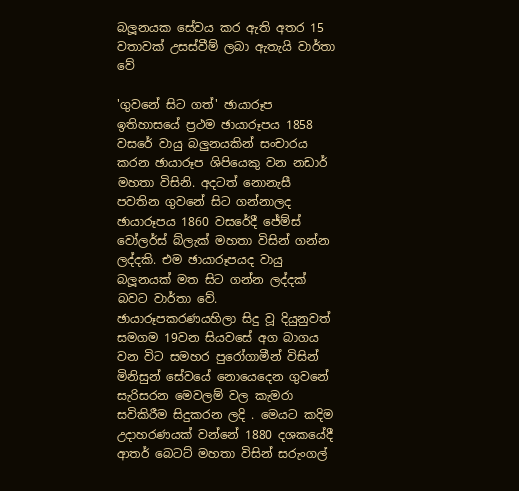බලූනයක සේවය කර ඇති අතර 15 වතාවක් උසස්වීම් ලබා ඇතැයි වාර්තා වේ

'ගුවනේ සිට ගත්' ඡායාරූප ඉතිහාසයේ ප්‍රථම ඡායාරූපය 1858 වසරේ වායු බලුනයකින් සංචාරය කරන ඡායාරූප ශිපියෙකු වන නඩාර් මහතා විසිනි. අදටත් නොනැසී පවතින ගුවනේ සිට ගන්නාලද ඡායාරූපය 1860 වසරේදී ජේම්ස් වෝලර්ස් බ්ලැක් මහතා විසින් ගන්න ලද්දකි. එම ඡායාරූපයද වායු බලූනයක් මත සිට ගන්න ලද්දක් බවට වාර්තා වේ. ඡායාරූපකරණයහිලා සිදු වූ දියුනුවත් සමගම 19වන සියවසේ අග බාගය වන විට සමහර පුරෝගාමීන් විසින් මිනිසුන් සේවයේ නොයෙදෙන ගුවනේ සැරිසරන මෙවලම් වල කැමරා සවිකිරීම සිදුකරන ලදි . මෙයට කදිම උදාහරණයක් වන්නේ 1880 දශකයේදී ආතර් බෙටට් මහතා විසින් සරුංගල්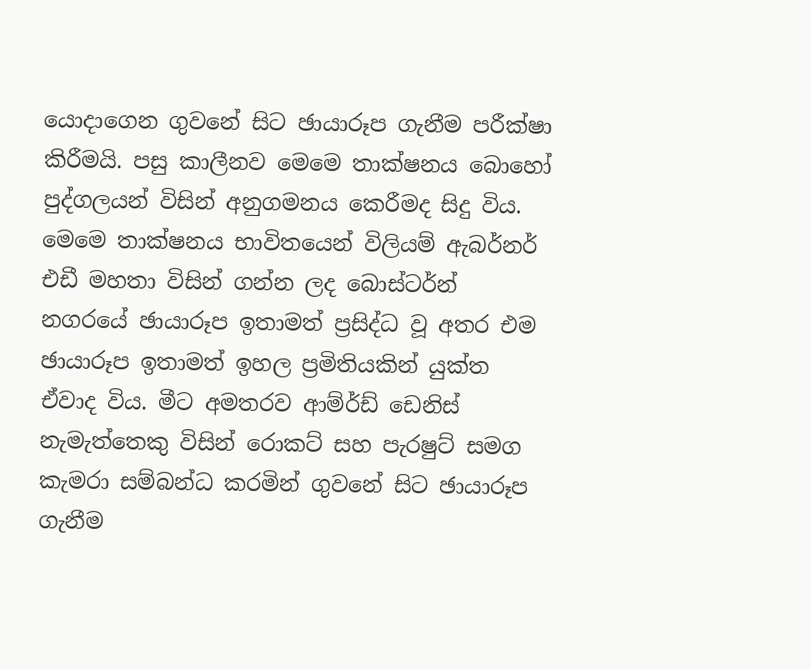යොදාගෙන ගුවනේ සිට ඡායාරූප ගැනීම පරීක්ෂා කිරීමයි. පසු කාලීනව මෙමෙ තාක්ෂනය බොහෝ පුද්ගලයන් විසින් අනුගමනය කෙරීමද සිදු විය. මෙමෙ තාක්ෂනය භාවිතයෙන් විලියම් ඇබර්නර් එඩී මහතා විසින් ගන්න ලද බොස්ටර්න් නගරයේ ඡායාරූප ඉතාමත් ප්‍රසිද්ධ වූ අතර එම ඡායාරූප ඉතාමත් ඉහල ප්‍රමිතියකින් යුක්ත ඒවාද විය. මීට අමතරව ආම්ර්ඩ් ඩෙනිස් නැමැත්තෙකු විසින් රොකට් සහ පැරෂුට් සමග කැමරා සම්බන්ධ කරමින් ගුවනේ සිට ඡායාරූප ගැනීම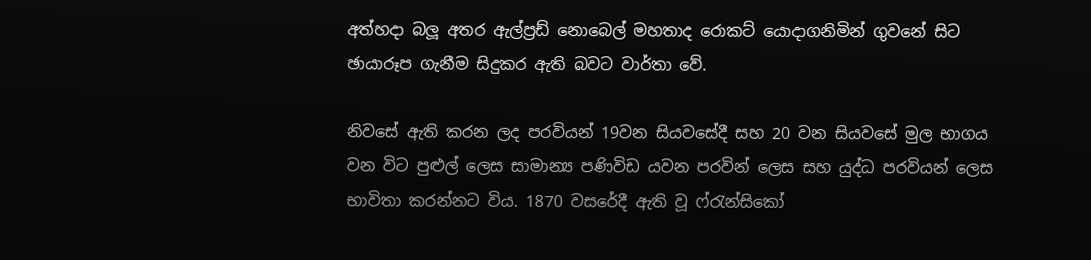අත්හදා බලූ අතර ඇල්ප්‍රඩ් නොබෙල් මහතාද රොකට් යොදාගනිමින් ගුවනේ සිට ඡායාරූප ගැනීම සිදුකර ඇති බවට වාර්තා වේ.

නිවසේ ඇති කරන ලද පරවියන් 19වන සියවසේදී සහ 20 වන සියවසේ මුල භාගය වන විට පුළුල් ලෙස සාමාන්‍ය පණිවිඩ යවන පරවින් ලෙස සහ යුද්ධ පරවියන් ලෙස භාවිතා කරන්නට විය. 1870 වසරේදී ඇති වූ ෆ්රැන්සිකෝ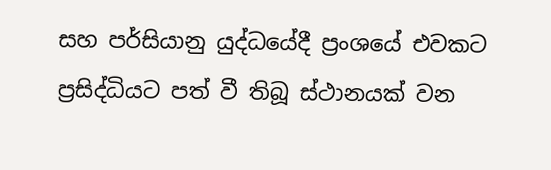සහ පර්සියානු යුද්ධයේදී ප්‍රංශයේ එවකට ප්‍රසිද්ධියට පත් වී තිබූ ස්ථානයක් වන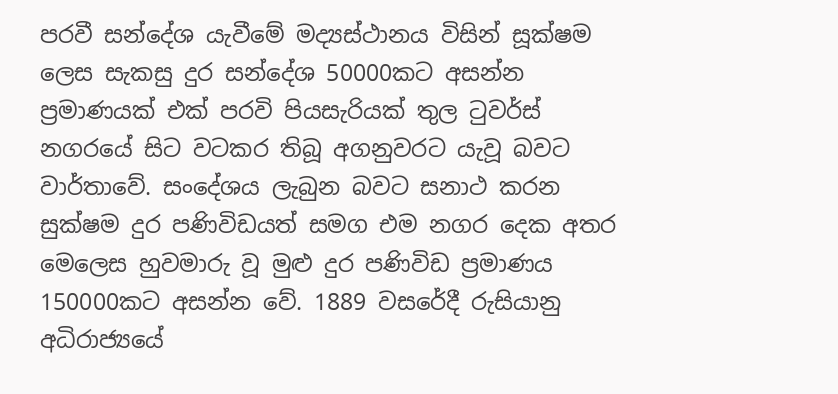පරවී සන්දේශ යැවීමේ මද්‍යස්ථානය විසින් සූක්ෂම ලෙස සැකසු දුර සන්දේශ 50000කට අසන්න ප්‍රමාණයක් එක් පරවි පියසැරියක් තුල ටුවර්ස් නගරයේ සිට වටකර තිබූ අගනුවරට යැවූ බවට වාර්තාවේ. සංදේශය ලැබුන බවට සනාථ කරන සුක්ෂම දුර පණිවිඩයත් සමග එම නගර දෙක අතර මෙලෙස හුවමාරු වූ මුළු දුර පණිවිඩ ප්‍රමාණය 150000කට අසන්න වේ. 1889 වසරේදී රුසියානු අධිරාජ්‍යයේ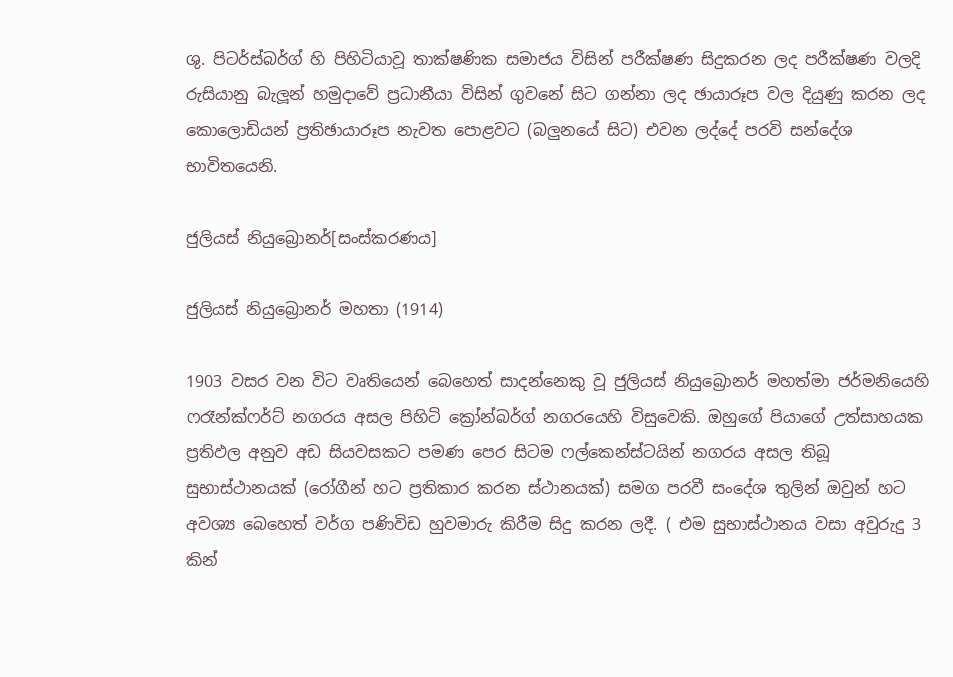ශු. පිටර්ස්බර්ග් හි පිහිටියාවූ තාක්ෂණික සමාජය විසින් පරීක්ෂණ සිදුකරන ලද පරීක්ෂණ වලදි රුසියානු බැලූන් හමුදාවේ ප්‍රධානීයා විසින් ගුවනේ සිට ගන්නා ලද ඡායාරූප වල දියුණු කරන ලද කොලොඩියන් ප්‍රතිඡායාරූප නැවත පොළවට (බලුනයේ සිට) එවන ලද්දේ පරවි සන්දේශ භාවිතයෙනි.

ජුලියස් නියුබ්‍රොනර්[සංස්කරණය]

ජුලියස් නියුබ්‍රොනර් මහතා (1914)

1903 වසර වන විට වෘතියෙන් බෙහෙත් සාදන්නෙකු වූ ජුලියස් නියුබ්‍රොනර් මහත්මා ජර්මනියෙහි ෆරෑන්ක්ෆර්ට් නගරය අසල පිහිටි ක්‍රෝන්බර්ග් නගරයෙහි විසුවෙකි. ඔහුගේ පියාගේ උත්සාහයක ප්‍රතිඵල අනුව අඩ සියවසකට පමණ පෙර සිටම ෆල්කෙන්ස්ටයින් නගරය අසල තිබූ සුභාස්ථානයක් (රෝගීන් හට ප්‍රතිකාර කරන ස්ථානයක්) සමග පරවී සංදේශ තුලින් ඔවුන් හට අවශ්‍ය බෙහෙත් වර්ග පණිවිඩ හුවමාරු කිරීම සිදු කරන ලදී. ( එම සුභාස්ථානය වසා අවුරුදු 3 කින්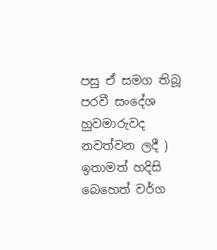පසු ඒ සමග තිබූ පරවී සංදේශ හුවමාරුවද නවත්වන ලදී ) ඉතාමත් හදිසි බෙහෙත් වර්ග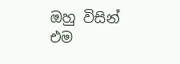ඔහු විසින් එම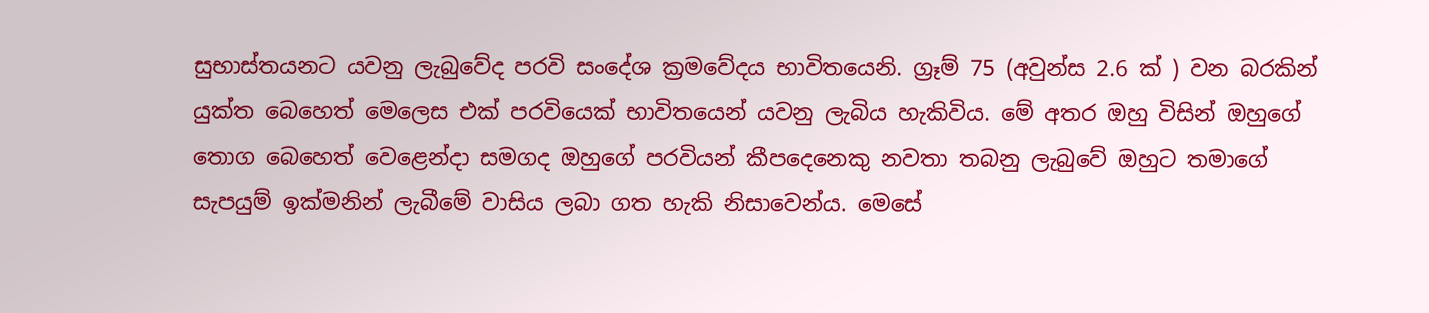සුභාස්තයනට යවනු ලැබුවේද පරවි සංදේශ ක්‍රමවේදය භාවිතයෙනි. ග්‍රෑම් 75 (අවුන්ස 2.6 ක් ) වන බරකින් යුක්ත බෙහෙත් මෙලෙස එක් පරවියෙක් භාවිතයෙන් යවනු ලැබිය හැකිවිය. මේ අතර ඔහු විසින් ඔහුගේ තොග බෙහෙත් වෙළෙන්දා සමගද ඔහුගේ පරවියන් කීපදෙනෙකු නවතා තබනු ලැබුවේ ඔහුට තමාගේ සැපයුම් ඉක්මනින් ලැබීමේ වාසිය ලබා ගත හැකි නිසාවෙන්ය. මෙසේ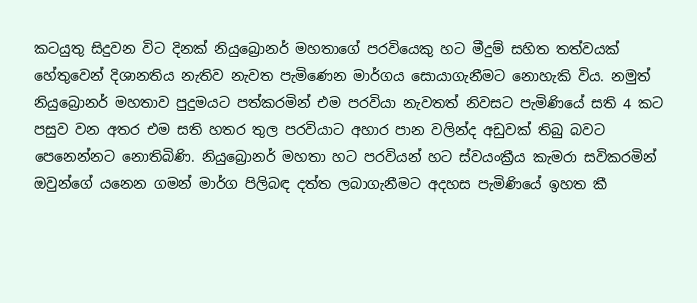කටයුතු සිදුවන විට දිනක් නියුබ්‍රොනර් මහතාගේ පරවියෙකු හට මීදුම් සහිත තත්වයක් හේතුවෙන් දිශානතිය නැතිව නැවත පැමිණෙන මාර්ගය සොයාගැනීමට නොහැකි විය. නමුත් නියුබ්‍රොනර් මහතාව පුදුමයට පත්කරමින් එම පරවියා නැවතත් නිවසට පැමිණියේ සති 4 කට පසුව වන අතර එම සති හතර තුල පරවියාට අහාර පාන වලින්ද අඩුවක් තිබු බවට පෙනෙන්නට නොතිබිණි. නියුබ්‍රොනර් මහතා හට පරවියන් හට ස්වයංක්‍රීය කැමරා සවිකරමින් ඔවුන්ගේ යනෙන ගමන් මාර්ග පිලිබඳ දත්ත ලබාගැනීමට අදහස පැමිණියේ ඉහත කී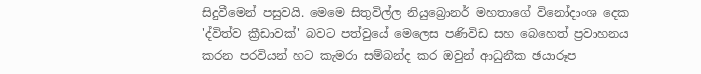සිදුවීමෙන් පසුවයි. මෙමෙ සිතුවිල්ල නියුබ්‍රොනර් මහතාගේ විනෝදාංශ දෙක 'ද්විත්ව ක්‍රීඩාවක්' බවට පත්වුයේ මෙලෙස පණිවිඩ සහ බෙහෙත් ප්‍රවාහනය කරන පරවියන් හට කැමරා සම්බන්ද කර ඔවුන් ආධුනීක ඡයාරූප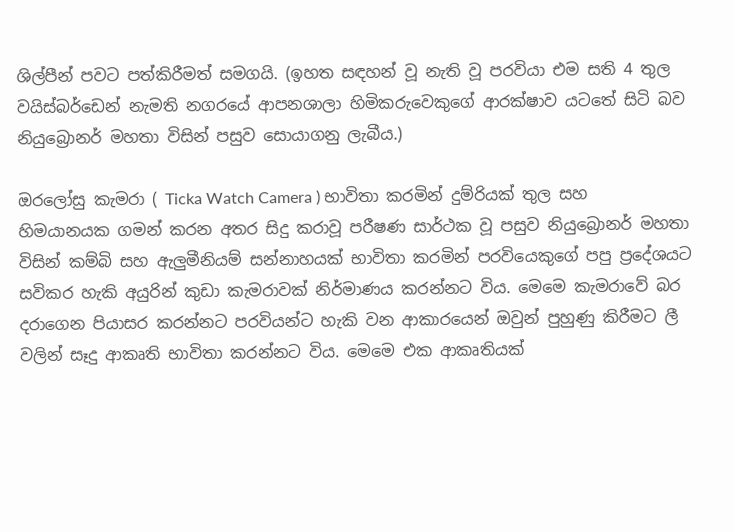ශිල්පීන් පවට පත්කිරීමත් සමගයි. (ඉහත සඳහන් වූ නැති වූ පරවියා එම සති 4 තුල වයිස්බර්ඩෙන් නැමති නගරයේ ආපනශාලා හිමිකරුවෙකුගේ ආරක්ෂාව යටතේ සිටි බව නියුබ්‍රොනර් මහතා විසින් පසුව සොයාගනු ලැබීය.)

ඔරලෝසු කැමරා ( Ticka Watch Camera ) භාවිතා කරමින් දුම්රියක් තුල සහ හිමයානයක ගමන් කරන අතර සිදු කරාවූ පරීෂණ සාර්ථක වූ පසුව නියුබ්‍රොනර් මහතා විසින් කම්බි සහ ඇලුමීනියම් සන්නාහයක් භාවිතා කරමින් පරවියෙකුගේ පපු ප්‍රදේශයට සවිකර හැකි අයුරින් කුඩා කැමරාවක් නිර්මාණය කරන්නට විය. මෙමෙ කැමරාවේ බර දරාගෙන පියාසර කරන්නට පරවියන්ට හැකි වන ආකාරයෙන් ඔවුන් පුහුණු කිරීමට ලී වලින් සෑදු ආකෘති භාවිතා කරන්නට විය. මෙමෙ එක ආකෘතියක්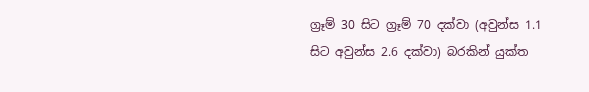ග්‍රෑම් 30 සිට ග්‍රෑම් 70 දක්වා (අවුන්ස 1.1 සිට අවුන්ස 2.6 දක්වා) බරකින් යුක්ත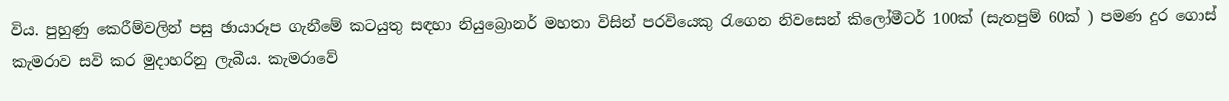විය. පුහුණු කෙරීම්වලින් පසු ඡායාරූප ගැනීමේ කටයුතු සඳහා නියුබ්‍රොනර් මහතා විසින් පරවියෙකු රැගෙන නිවසෙන් කිලෝමීටර් 100ක් (සැතපුම් 60ක් ) පමණ දුර ගොස් කැමරාව සවි කර මුදාහරිනු ලැබීය. කැමරාවේ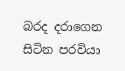බරද දරාගෙන සිටින පරවියා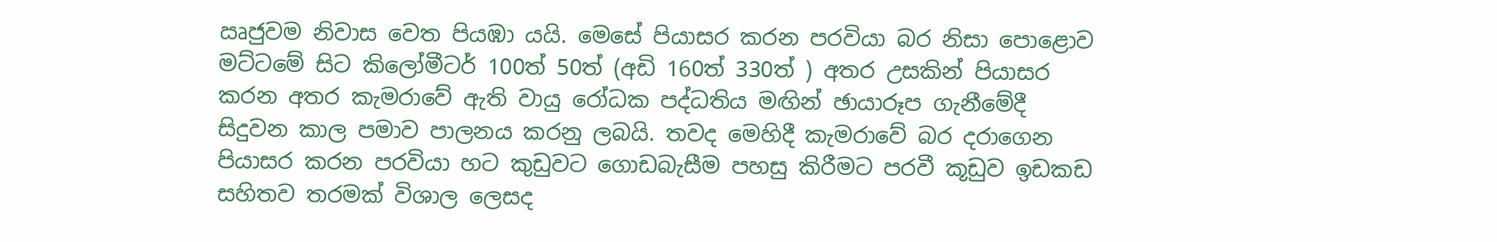ඍජුවම නිවාස වෙත පියඹා යයි. මෙසේ පියාසර කරන පරවියා බර නිසා පොළොව මට්ටමේ සිට කිලෝමීටර් 100ත් 50ත් (අඩි 160ත් 330ත් ) අතර උසකින් පියාසර කරන අතර කැමරාවේ ඇති වායු රෝධක පද්ධතිය මඟින් ඡායාරූප ගැනීමේදී සිදුවන කාල පමාව පාලනය කරනු ලබයි. තවද මෙහිදී කැමරාවේ බර දරාගෙන පියාසර කරන පරවියා හට කුඩුවට ගොඩබැසීම පහසු කිරීමට පරවී කූඩුව ඉඩකඩ සහිතව තරමක් විශාල ලෙසද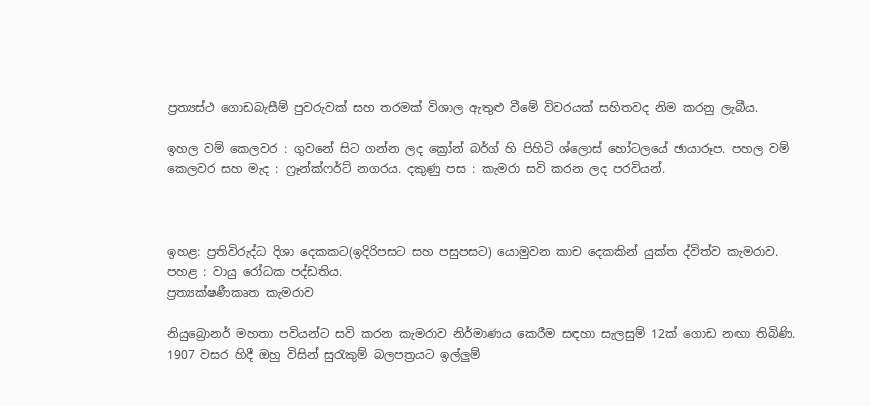ප්‍රත්‍යස්ථ ගොඩබැසීම් පුවරුවක් සහ තරමක් විශාල ඇතුළු වීමේ විවරයක් සහිතවද නිම කරනු ලැබීය.

ඉහල වම් කෙලවර : ගුවනේ සිට ගන්න ලද ක්‍රෝන් බර්ග් හි පිහිටි ශ්ලොස් හෝටලයේ ඡායාරූප. පහල වම් කෙලවර සහ මැද : ෆ්‍රෑන්ක්ෆර්ට් නගරය. දකුණු පස : කැමරා සවි කරන ලද පරවියන්.



ඉහළ: ප්‍රතිවිරුද්ධ දිශා දෙකකට(ඉදිරිපසට සහ පසුපසට) යොමුවන කාච දෙකකින් යුක්ත ද්විත්ව කැමරාව. පහළ : වායු රෝධක පද්ඩතිය.
ප්‍රත්‍යක්ෂණීකෘත කැමරාව

නියුබ්‍රොනර් මහතා පවියන්ට සවි කරන කැමරාව නිර්මාණය කෙරීම සඳහා සැලසුම් 12ක් ගොඩ නඟා තිබිණි. 1907 වසර හිදී ඔහු විසින් සුරැකුම් බලපත්‍රයට ඉල්ලුම්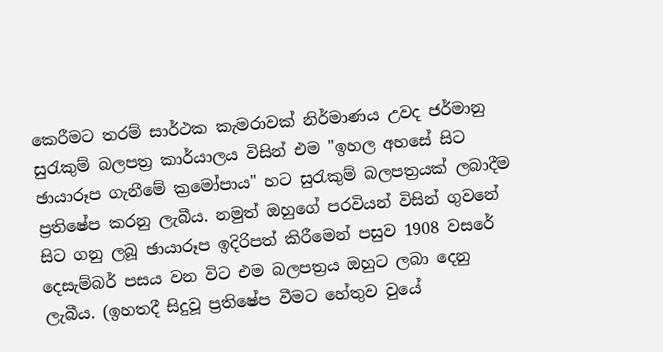කෙරීමට තරම් සාර්ථක කැමරාවක් නිර්මාණය උවද ජර්මානු සුරැකුම් බලපත්‍ර කාර්යාලය විසින් එම "ඉහල අහසේ සිට ඡායාරූප ගැනීමේ ක්‍රමෝපාය" හට සුරැකුම් බලපත්‍රයක් ලබාදීම ප්‍රතිෂේප කරනු ලැබීය. නමුත් ඔහුගේ පරවියන් විසින් ගුවනේ සිට ගනු ලබූ ඡායාරූප ඉදිරිපත් කිරීමෙන් පසුව 1908 වසරේ දෙසැම්බර් පසය වන විට එම බලපත්‍රය ඔහුට ලබා දෙනු ලැබීය. (ඉහතදී සිදුවූ ප්‍රතිෂේප වීමට හේතුව වුයේ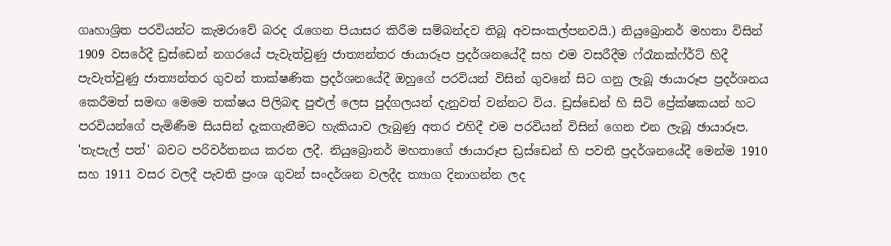ගෘහාශ්‍රිත පරවියන්ට කැමරාවේ බරද රැගෙන පියාසර කිරීම සම්බන්දව තිබූ අවසංකල්පනවයි.) නියුබ්‍රොනර් මහතා විසින් 1909 වසරේදී ඩ්‍රස්ඩෙන් නගරයේ පැවැත්වුණු ජාත්‍යන්තර ඡායාරූප ප්‍රදර්ශනයේදී සහ එම වසරීදීම ෆ්රෑනක්ෆ්ර්ට් හිදී පැවැත්වුණු ජාත්‍යන්තර ගුවන් තාක්ෂණික ප්‍රදර්ශනයේදී ඔහුගේ පරවියන් විසින් ගුවනේ සිට ගනු ලැබූ ඡායාරූප ප්‍රදර්ශනය කෙරීමත් සමඟ මෙමෙ තක්ෂය පිලිබඳ පුළුල් ලෙස පුද්ගලයන් දැනුවත් වන්නට විය. ඩ්‍රස්ඩෙන් හි සිටි ප්‍රේක්ෂකයන් හට පරවියන්ගේ පැමිණීම සියසින් දැකගැනීමට හැකියාව ලැබුණු අතර එහිදී එම පරවියන් විසින් ගෙන එන ලැබූ ඡායාරූප. 'තැපැල් පත්' බවට පරිවර්තනය කරන ලදී. නියුබ්‍රොනර් මහතාගේ ඡායාරූප ඩ්‍රස්ඩෙන් හි පවතී ප්‍රදර්ශනයේදී මෙන්ම 1910 සහ 1911 වසර වලදී පැවති ප්‍රංශ ගුවන් සංදර්ශන වලදීද ත්‍යාග දිනාගන්න ලද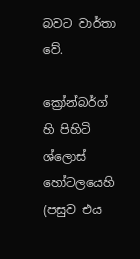බවට වාර්තා වේ.

ක්‍රෝන්බර්ග් හි පිහිටි ශ්ලොස් හෝටලයෙහි (පසුව එය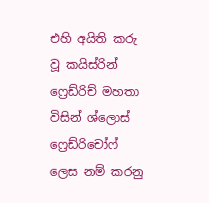එහි අයිති කරු වූ කයිස්රින් ෆ්‍රෙඩ්රිච් මහතා විසින් ශ්ලොස් ෆ්‍රෙඩ්රිචෝෆ් ලෙස නම් කරනු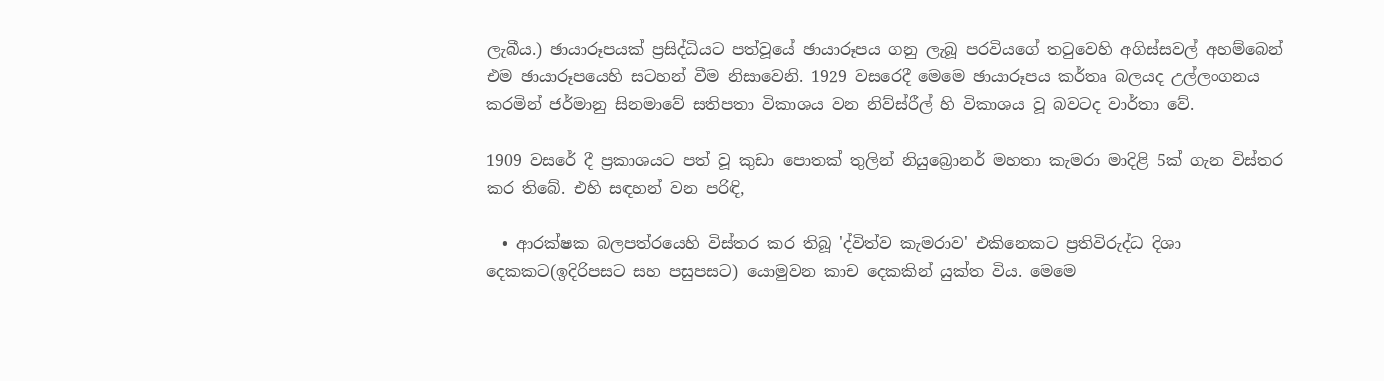ලැබීය.) ඡායාරූපයක් ප්‍රසිද්ධියට පත්වූයේ ඡායාරූපය ගනු ලැබූ පරවියගේ තටුවෙහි අගිස්සවල් අහම්බෙන් එම ඡායාරූපයෙහි සටහන් වීම නිසාවෙනි. 1929 වසරෙදී මෙමෙ ඡායාරූපය කර්තෘ බලයද උල්ලංගනය කරමින් ජර්මානු සිනමාවේ සතිපතා විකාශය වන නිව්ස්රීල් හි විකාශය වූ බවටද වාර්තා වේ.

1909 වසරේ දී ප්‍රකාශයට පත් වූ කුඩා පොතක් තුලින් නියුබ්‍රොනර් මහතා කැමරා මාදිළි 5ක් ගැන විස්තර කර තිබේ. එහි සඳහන් වන පරිඳි,

  • ආරක්ෂක බලපත්රයෙහි විස්තර කර තිබූ 'ද්විත්ව කැමරාව' එකිනෙකට ප්‍රතිවිරුද්ධ දිශා දෙකකට(ඉදිරිපසට සහ පසුපසට) යොමුවන කාච දෙකකින් යුක්ත විය. මෙමෙ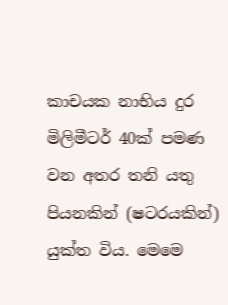කාචයක නාභිය දුර මිලිමීටර් 40ක් පමණ වන අතර තනි යතු පියනකින් (ෂටරයකින්) යුක්ත විය. මෙමෙ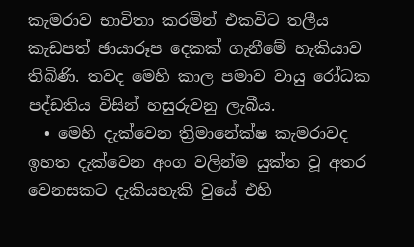කැමරාව භාවිතා කරමින් එකවිට තලීය කැඩපත් ඡායාරූප දෙකක් ගැනීමේ හැකියාව තිබිණි. තවද මෙහි කාල පමාව වායු රෝධක පද්ඩතිය විසින් හසුරුවනු ලැබීය.
  • මෙහි දැක්වෙන ත්‍රිමානේක්ෂ කැමරාවද ඉහත දැක්වෙන අංග වලින්ම යුක්ත වූ අතර වෙනසකට දැකියහැකි වුයේ එහි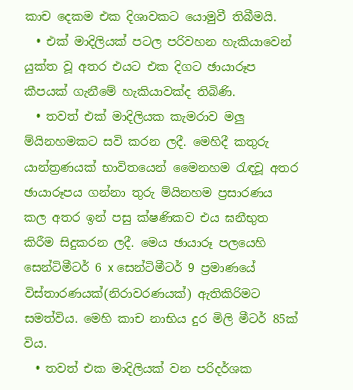කාච දෙකම එක දිශාවකට යොමුවී තිබීමයි.
  • එක් මාදිලියක් පටල පරිවහන හැකියාවෙන් යුක්ත වූ අතර එයට එක දිගට ඡායාරූප කීපයක් ගැනීමේ හැකියාවක්ද තිබිණි.
  • තවත් එක් මාදිලියක කැමරාව මලු ම්යිනහමකට සවි කරන ලදී. මෙහිදී කතුරු යාන්ත්‍රණයක් භාවිතයෙන් මෛනහම රැඳවූ අතර ඡායාරූපය ගන්නා තුරු ම්යිනහම ප්‍රසාරණය කල අතර ඉන් පසු ක්ෂණිකව එය ඝනීභුත කිරීම සිදුකරන ලදී. මෙය ඡායාරූ පලයෙහි සෙන්ටිමීටර් 6 x සෙන්ටිමීටර් 9 ප්‍රමාණයේ විස්තාරණයක්(නිරාවරණයක්) ඇතිකිරිමට සමත්විය. මෙහි කාච නාභිය දුර මිලි මීටර් 85ක් විය.
  • තවත් එක මාදිලියක් වන පරිදර්ශක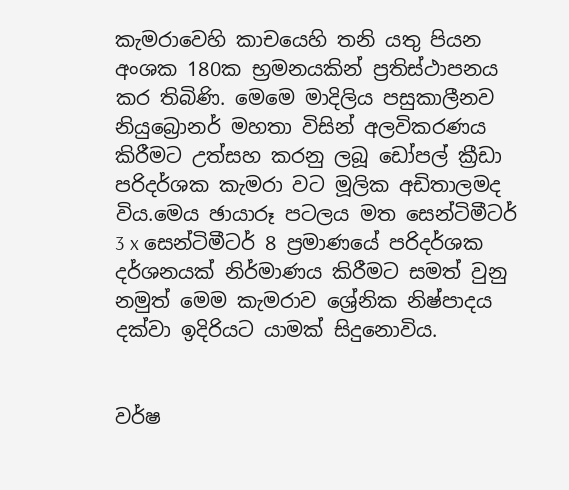කැමරාවෙහි කාචයෙහි තනි යතු පියන අංශක 180ක භ්‍රමනයකින් ප්‍රතිස්ථාපනය කර තිබිණි. මෙමෙ මාදිලිය පසුකාලීනව නියුබ්‍රොනර් මහතා විසින් අලවිකරණය කිරීමට උත්සහ කරනු ලබූ ඩෝපල් ක්‍රීඩා පරිදර්ශක කැමරා වට මූලික අඩිතාලමද විය.මෙය ඡායාරූ පටලය මත සෙන්ටිමීටර් 3 x සෙන්ටිමීටර් 8 ප්‍රමාණයේ පරිදර්ශක දර්ශනයක් නිර්මාණය කිරීමට සමත් වුනු නමුත් මෙම කැමරාව ශ්‍රේනික නිෂ්පාදය දක්වා ඉදිරියට යාමක් සිදුනොවිය.


වර්ෂ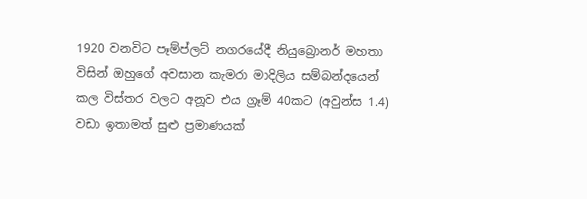1920 වනවිට පෑම්ප්ලට් නගරයේදී නියුබ්‍රොනර් මහතා විසින් ඔහුගේ අවසාන කැමරා මාදිලිය සම්බන්දයෙන් කල විස්තර වලට අනූව එය ග්‍රෑම් 40කට (අවුන්ස 1.4) වඩා ඉතාමත් සුළු ප්‍රමාණයක්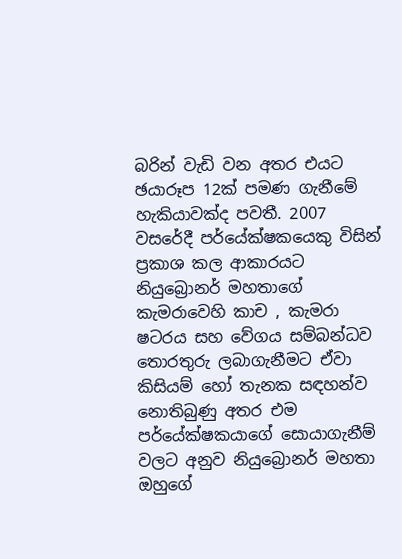බරින් වැඩි වන අතර එයට ඡයාරූප 12ක් පමණ ගැනීමේ හැකියාවක්ද පවතී. 2007 වසරේදී පර්යේක්ෂකයෙකු විසින් ප්‍රකාශ කල ආකාරයට නියුබ්‍රොනර් මහතාගේ කැමරාවෙහි කාච , කැමරා ෂටරය සහ වේගය සම්බන්ධව තොරතුරු ලබාගැනීමට ඒවා කිසියම් හෝ තැනක සඳහන්ව නොතිබුණු අතර එම පර්යේක්ෂකයාගේ සොයාගැනීම් වලට අනුව නියුබ්‍රොනර් මහතා ඔහුගේ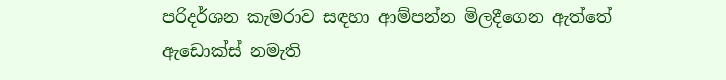පරිදර්ශන කැමරාව සඳහා ආම්පන්න මිලදීගෙන ඇත්තේ ඇඩොක්ස් නමැති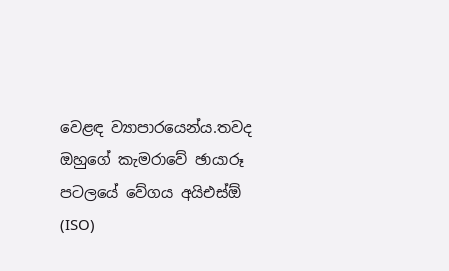වෙළඳ ව්‍යාපාරයෙන්ය.තවද ඔහුගේ කැමරාවේ ඡායාරූ පටලයේ වේගය අයිඑස්ඕ (ISO)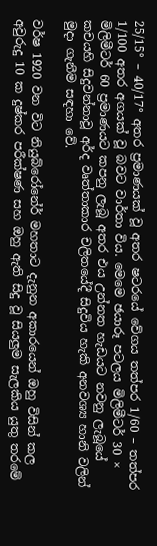25/15° – 40/17° අතර ප්‍රමාණයක් වූ අතර ෂටරයේ වේගය තත්පර 1/60 – තත්පර 1/100 අතර අගයක් වූ බවට වාර්තා විය. මෙමෙ ඡයාරූ පටලය මිලිමීටර් 30 × මිලිමීටර් 60 ප්‍රමාණයට කපනු ලැබූ අතර එය උන්නත හැඩයට නවනු ලැබූයේ කචයහි සිදුවන්නාවූ අර්ද වෘත්තාකාර චලිතයේදී සිදුවිය හැකි අනවශ්‍ය හානි වලින් මුදා ගැනීම සඳහා වේ.

වර්ෂ 1920 වන විට නියුබ්රෝනේර් මහතාට දැනුන අකාරයෙන් ඔහු විසින් කල අවුරුදු 10 ක දුෂ්කර පරීක්ෂණ සහ ඔහු ඇති සිදු වූ සියලුම සැලකිය යුතු තරමේ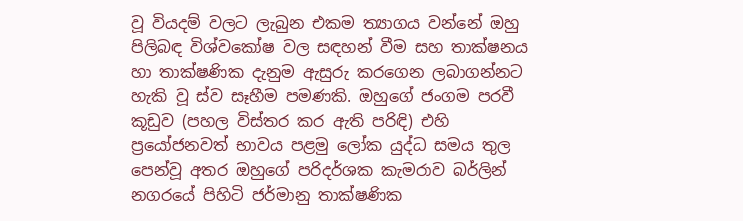වූ වියදම් වලට ලැබුන එකම ත්‍යාගය වන්නේ ඔහු පිලිබඳ විශ්වකෝෂ වල සඳහන් වීම සහ තාක්ෂනය හා තාක්ෂණික දැනුම ඇසුරු කරගෙන ලබාගන්නට හැකි වූ ස්ව සෑහීම පමණකි. ඔහුගේ ජංගම පරවී කූඩුව (පහල විස්තර කර ඇති පරිඳි) එහි ප්‍රයෝජනවත් භාවය පළමු ලෝක යුද්ධ සමය තුල පෙන්වූ අතර ඔහුගේ පරිදර්ශක කැමරාව බර්ලින් නගරයේ පිහිටි ජර්මානු තාක්ෂණික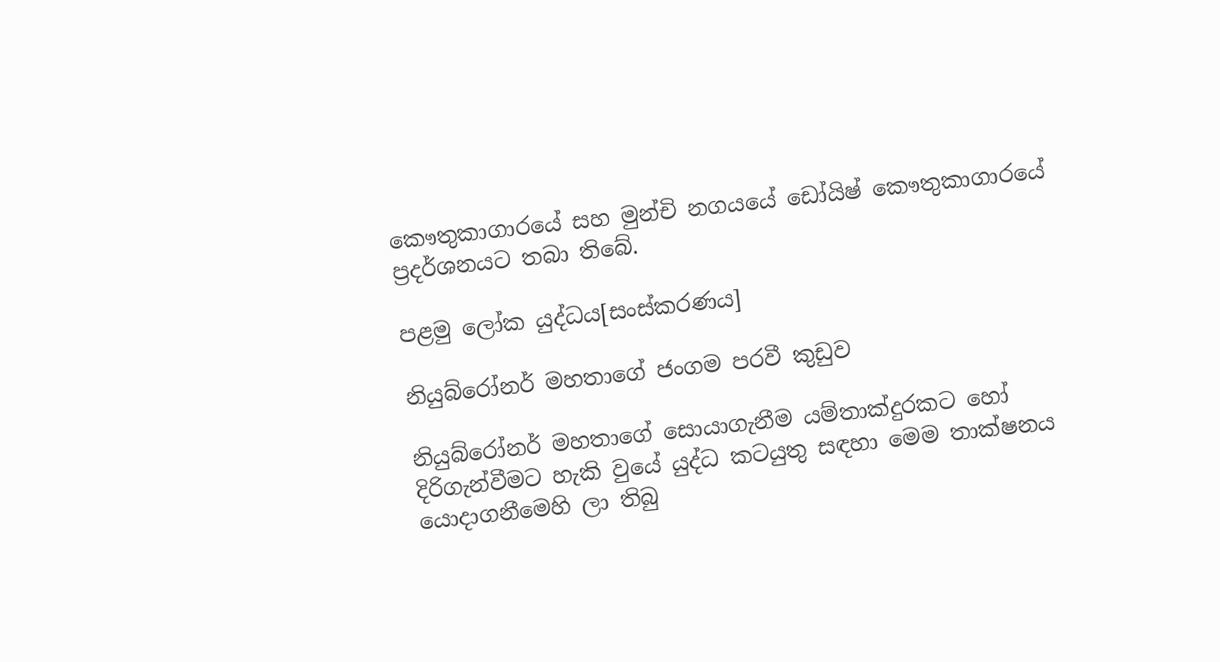කෞතුකාගාරයේ සහ මුන්චි නගයයේ ඩෝයිෂ් කෞතුකාගාරයේ ප්‍රදර්ශනයට තබා තිබේ.

පළමු ලෝක යුද්ධය[සංස්කරණය]

නියුබ්රෝනර් මහතාගේ ජංගම පරවී කුඩුව

නියුබ්රෝනර් මහතාගේ සොයාගැනීම යම්තාක්දුරකට හෝ දිරිගැන්වීමට හැකි වුයේ යුද්ධ කටයුතු සඳහා මෙම තාක්ෂනය යොදාගනීමෙහි ලා තිබු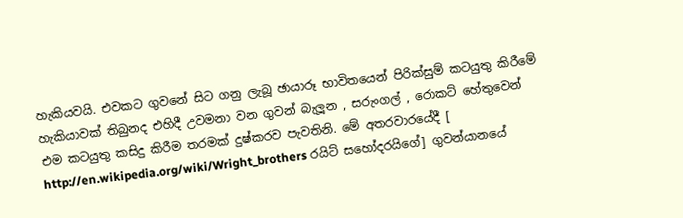හැකියවයි. එවකට ගුවනේ සිට ගනු ලැබූ ඡායාරූ භාවිතයෙන් පිරික්සුම් කටයුතු කිරීමේ හැකියාවක් තිබුනද එහිදී උවමනා වන ගුවන් බැලූන , සරුංගල් , රොකට් හේතුවෙන් එම කටයුතු කසිදු කිරීම තරමක් දුෂ්කරව පැවතිනි. මේ අතරවාරයේදී [ http://en.wikipedia.org/wiki/Wright_brothers රයිට් සහෝදරයිගේ] ගුවන්යානයේ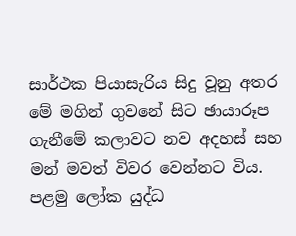සාර්ථක පියාසැරිය සිදු වූනු අතර මේ මගින් ගුවනේ සිට ඡායාරූප ගැනීමේ කලාවට නව අදහස් සහ මන් මවත් විවර වෙන්නට විය. පළමු ලෝක යුද්ධ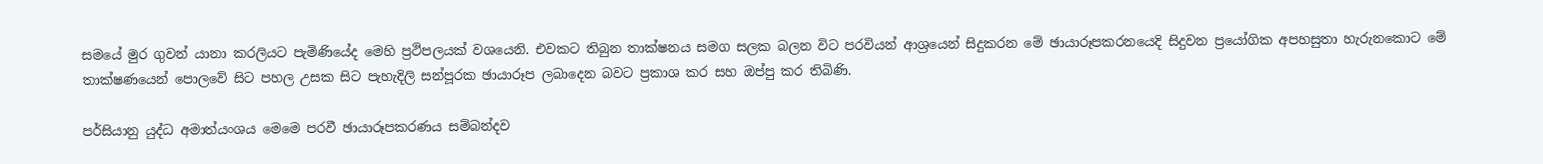සමයේ මුර ගුවන් යානා කරලියට පැමිණියේද මෙහි ප්‍රථිපලයක් වශයෙනි. එවකට තිබුන තාක්ෂනය සමග සලක බලන විට පරවියන් ආශ්‍රයෙන් සිදුකරන මේ ඡායාරූපකරනයෙදි සිදුවන ප්‍රයෝගික අපහසුතා හැරුනකොට මේ තාක්ෂණයෙන් පොලවේ සිට පහල උසක සිට පැහැදිලි සන්පූරක ඡායාරූප ලබාදෙන බවට ප්‍රකාශ කර සහ ඔප්පු කර තිබිණි.

පර්සියානු යුද්ධ අමාත්යංශය මෙමෙ පරවී ඡායාරූපකරණය සම්බන්දව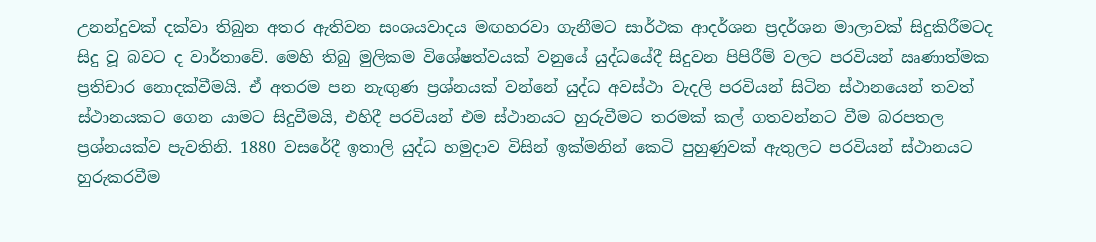උනන්දුවක් දක්වා තිබුන අතර ඇතිවන සංශයවාදය මඟහරවා ගැනීමට සාර්ථක ආදර්ශන ප්‍රදර්ශන මාලාවක් සිදුකිරීමටද සිදු වූ බවට ද වාර්තාවේ. මෙහි තිබු මුලිකම විශේෂත්වයක් වනුයේ යුද්ධයේදී සිදුවන පිපිරීම් වලට පරවියන් ඍණාත්මක ප්‍රතිචාර නොදක්වීමයි. ඒ අතරම පන නැඟුණ ප්‍රශ්නයක් වන්නේ යුද්ධ අවස්ථා වැදලි පරවියන් සිටින ස්ථානයෙන් තවත් ස්ථානයකට ගෙන යාමට සිදුවීමයි, එහිදී පරවියන් එම ස්ථානයට හුරුවීමට තරමක් කල් ගතවන්නට වීම බරපතල ප්‍රශ්නයක්ව පැවතිනි. 1880 වසරේදී ඉතාලි යුද්ධ හමුදාව විසින් ඉක්මනින් කෙටි පුහුණුවක් ඇතුලට පරවියන් ස්ථානයට හුරුකරවීම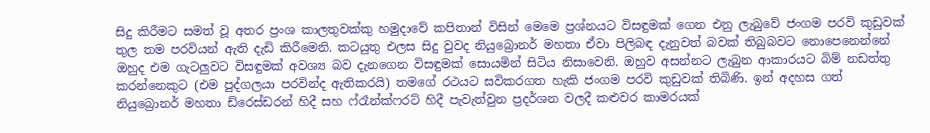සිදු කිරීමට සමත් වූ අතර ප්‍රංශ කාලතුවක්කු හමුදාවේ කපිතාන් විසින් මෙමෙ ප්‍රශ්නයට විසඳුමක් ගෙන එනු ලැබුවේ ජංගම පරවි කුඩුවක් තුල තම පරවියන් ඇති දැඩි කිරීමෙනි. කටයුතු එලස සිදු වුවද නියුබ්‍රොනර් මහතා ඒවා පිලිබඳ දැනුවත් බවක් තිබුබවට නොපෙනෙන්නේ ඔහුද එම ගැටලුවට විසඳුමක් අවශ්‍ය බව දැනගෙන විසඳුමක් සොයමින් සිටිය නිසාවෙනි. ඔහුව අසන්නට ලැබුන ආකාරයට බිම් නඩත්තු කරන්නෙකුට (එම පුද්ගලයා පරවින්ද ඇතිකරයි) තමගේ රථයට සවිකරගත හැකි ජංගම පරවි කුඩුවක් තිබිණි. ඉන් අදහස ගත් නියුබ්‍රොනර් මහතා ඩ්රෙස්‌ඩරන් හිදී සහ ෆ්රෑන්ක්ෆරට් හිදී පැවැත්වුන ප්‍රදර්ශන වලදී කළුවර කාමරයක්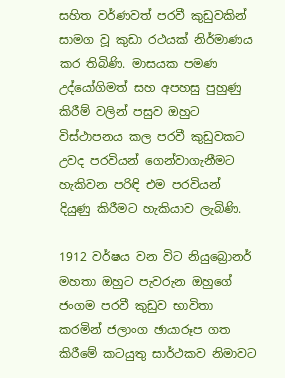සහිත වර්ණවත් පරවී කුඩුවකින් සාමග වූ කුඩා රථයක් නිර්මාණය කර තිබිණි. මාසයක පමණ උද්යෝගිමත් සහ අපහසු පුහුණු කිරීම් වලින් පසුව ඔහුට විස්ථාපනය කල පරවී කුඩුවකට උවද පරවියන් ගෙන්වාගැනීමට හැකිවන පරිඳි එම පරවියන් දියුණු කිරීමට හැකියාව ලැබිණි.

1912 වර්ෂය වන විට නියුබ්‍රොනර් මහතා ඔහුට පැවරුන ඔහුගේ ජංගම පරවී කුඩුව භාවිතා කරමින් ජලාංග ඡායාරූප ගත කිරීමේ කටයුතු සාර්ථකව නිමාවට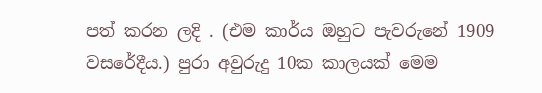පත් කරන ලදි . (එම කාර්ය ඔහුට පැවරුනේ 1909 වසරේදීය.) පුරා අවුරුදු 10ක කාලයක් මෙම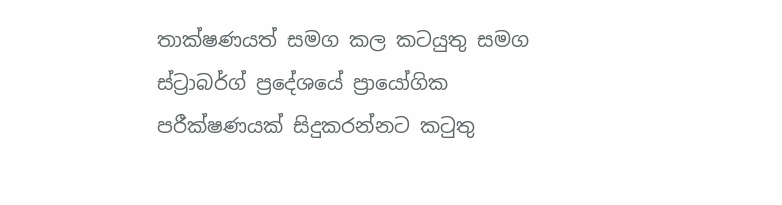තාක්ෂණයත් සමග කල කටයුතු සමග ස්ට්‍රාබර්ග් ප්‍රදේශයේ ප්‍රායෝගික පරීක්ෂණයක් සිදුකරන්නට කටුතු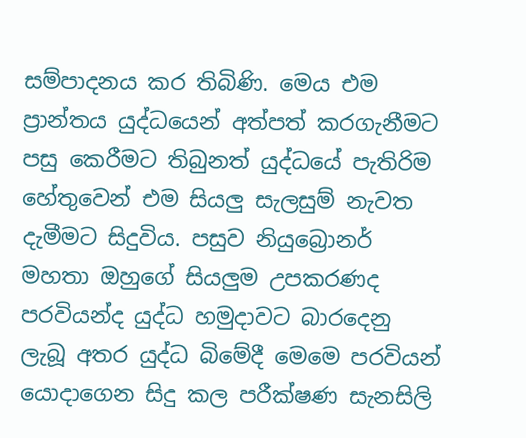සම්පාදනය කර තිබිණි. මෙය එම ප්‍රාන්තය යුද්ධයෙන් අත්පත් කරගැනීමට පසු කෙරීමට තිබුනත් යුද්ධයේ පැතිරිම හේතුවෙන් එම සියලු සැලසුම් නැවත දැමීමට සිදුවිය. පසුව නියුබ්‍රොනර් මහතා ඔහුගේ සියලුම උපකරණද පරවියන්ද යුද්ධ හමුදාවට බාරදෙනු ලැබූ අතර යුද්ධ බිමේදී මෙමෙ පරවියන් යොදාගෙන සිදු කල පරීක්ෂණ සැනසිලි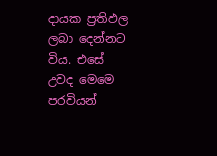දායක ප්‍රතිඵල ලබා දෙන්නට විය. එසේ උවද මෙමෙ පරවියන්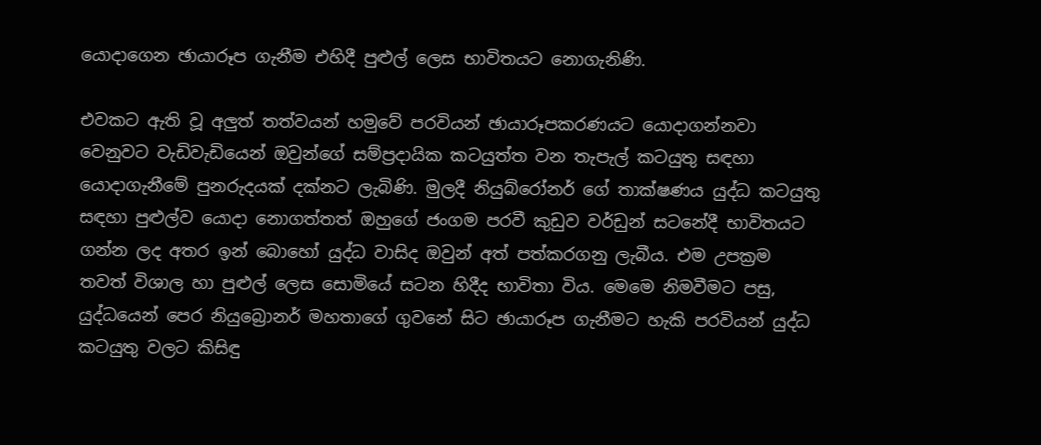යොදාගෙන ඡායාරූප ගැනීම එහිදී පුළුල් ලෙස භාවිතයට නොගැනිණි.

එවකට ඇති වූ අලුත් තත්වයන් හමුවේ පරවියන් ඡායාරූපකරණයට යොදාගන්නවා වෙනුවට වැඩිවැඩියෙන් ඔවුන්ගේ සම්ප්‍රදායික කටයුත්ත වන තැපැල් කටයුතු සඳහා යොදාගැනීමේ පුනරුදයක් දක්නට ලැබිණි. මුලදී නියුබ්රෝනර් ගේ තාක්ෂණය යුද්ධ කටයුතු සඳහා පුළුල්ව යොදා නොගත්තත් ඔහුගේ ජංගම පරවී කුඩුව වර්ඩුන් සටනේදී භාවිතයට ගන්න ලද අතර ඉන් බොහෝ යුද්ධ වාසිද ඔවුන් අත් පත්කරගනු ලැබීය. එම උපක්‍රම තවත් විශාල හා පුළුල් ලෙස සොමියේ සටන හිදීද භාවිතා විය. මෙමෙ නිමවීමට පසු, යුද්ධයෙන් පෙර නියුබ්‍රොනර් මහතාගේ ගුවනේ සිට ඡායාරූප ගැනීමට හැකි පරවියන් යුද්ධ කටයුතු වලට කිසිඳු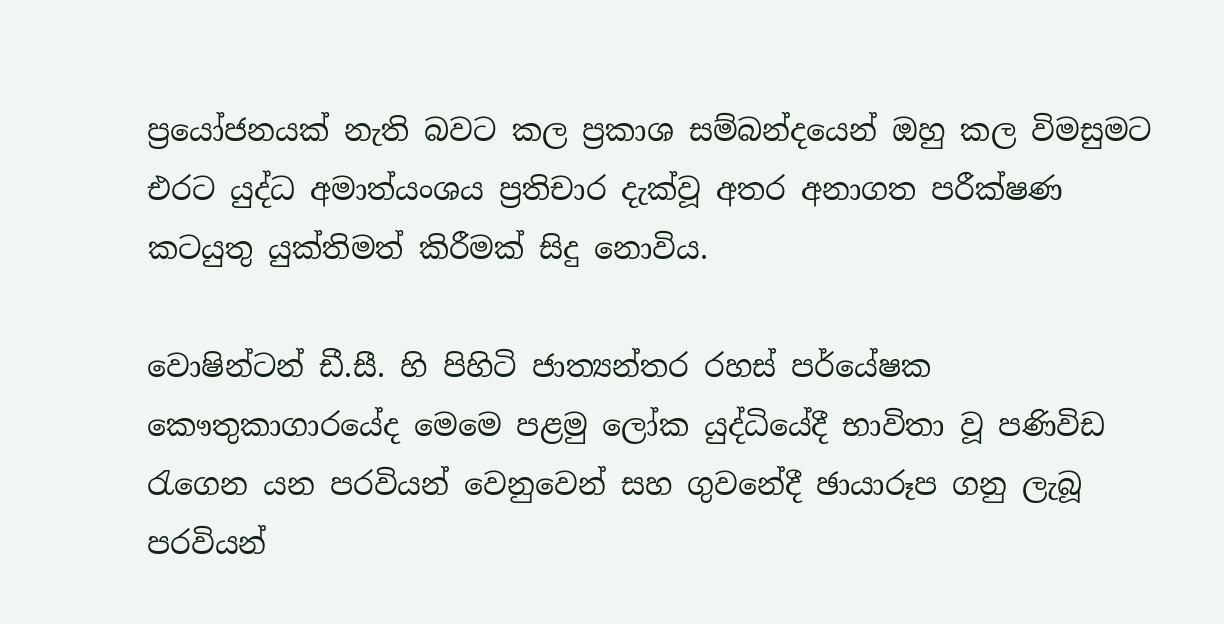ප්‍රයෝජනයක් නැති බවට කල ප්‍රකාශ සම්බන්දයෙන් ඔහු කල විමසුමට එරට යුද්ධ අමාත්යංශය ප්‍රතිචාර දැක්වූ අතර අනාගත පරීක්ෂණ කටයුතු යුක්තිමත් කිරීමක් සිදු නොවිය.

වොෂින්ටන් ඩී.සී. හි පිහිටි ජාත්‍යන්තර රහස් පර්යේෂක කෞතුකාගාරයේද මෙමෙ පළමු ලෝක යුද්ධියේදී භාවිතා වූ පණිවිඩ රැගෙන යන පරවියන් වෙනුවෙන් සහ ගුවනේදී ඡායාරූප ගනු ලැබූ පරවියන්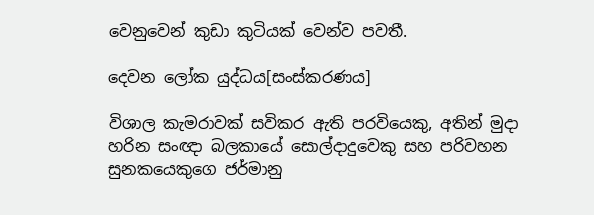වෙනුවෙන් කුඩා කුටියක් වෙන්ව පවතී.

දෙවන ලෝක යුද්ධය[සංස්කරණය]

විශාල කැමරාවක් සවිකර ඇති පරවියෙකු, අතින් මුදා හරින සංඥා බලකායේ සොල්දාදුවෙකු සහ පරිවහන සුනකයෙකුගෙ ජර්මානු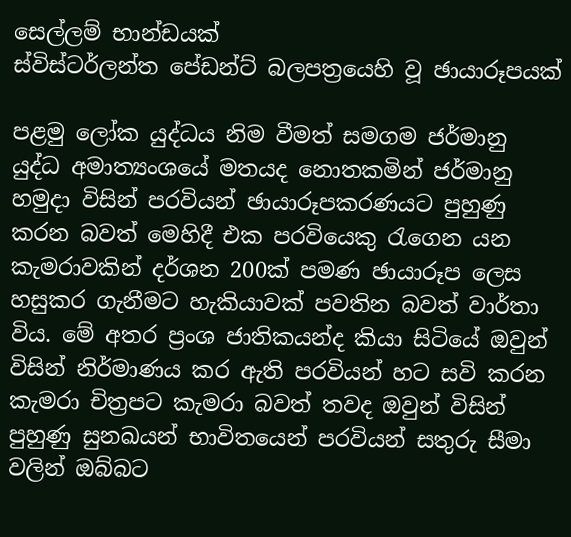සෙල්ලම් භාන්ඩයක්
ස්විස්ටර්ලන්ත පේඩන්ට් බලපත්‍රයෙහි වූ ඡායාරූපයක්

පළමු ලෝක යුද්ධය නිම වීමත් සමගම ජර්මානු යුද්ධ අමාත්‍යංශයේ මතයද නොතකමින් ජර්මානු හමුදා විසින් පරවියන් ඡායාරූපකරණයට පුහුණු කරන බවත් මෙහිදී එක පරවියෙකු රැගෙන යන කැමරාවකින් දර්ශන 200ක් පමණ ඡායාරූප ලෙස හසුකර ගැනීමට හැකියාවක් පවතින බවත් වාර්තා විය. මේ අතර ප්‍රංශ ජාතිකයන්ද කියා සිටියේ ඔවුන් විසින් නිර්මාණය කර ඇති පරවියන් හට සවි කරන කැමරා චිත්‍රපට කැමරා බවත් තවද ඔවුන් විසින් පුහුණු සුනඛයන් භාවිතයෙන් පරවියන් සතුරු සීමා වලින් ඔබ්බට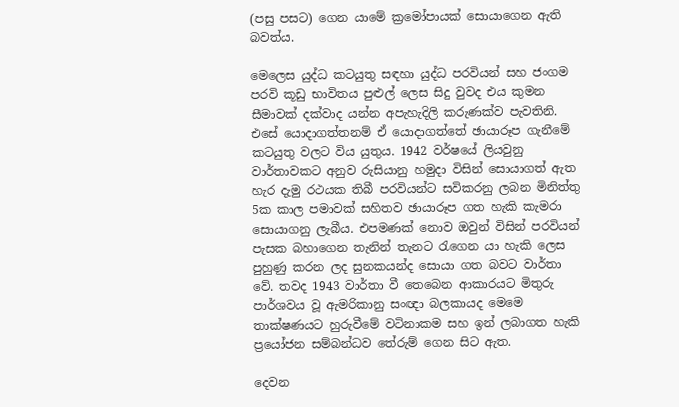(පසු පසට) ගෙන යාමේ ක්‍රමෝපායක් සොයාගෙන ඇති බවත්ය.

මෙලෙස යුද්ධ කටයුතු සඳහා යුද්ධ පරවියන් සහ ජංගම පරවි කූඩු භාවිතය පුළුල් ලෙස සිදු වුවද එය කුමන සීමාවක් දක්වාද යන්න අපැහැදිලි කරුණක්ව පැවතිනි. එසේ යොදාගත්තනම් ඒ යොදාගත්තේ ඡායාරූප ගැනීමේ කටයුතු වලට විය යුතුය. 1942 වර්ෂයේ ලියවුනු වාර්තාවකට අනුව රුසියානු හමුදා විසින් සොයාගත් ඇත හැර දැමු රථයක තිබී පරවියන්ට සවිකරනු ලබන මිනිත්තු 5ක කාල පමාවක් සහිතව ඡායාරූප ගත හැකි කැමරා සොයාගනු ලැබීය. එපමණක් නොව ඔවුන් විසින් පරවියන් පැසක බහාගෙන තැනින් තැනට රැගෙන යා හැකි ලෙස පුහුණු කරන ලද සුනකයන්ද සොයා ගත බවට වාර්තා වේ. තවද 1943 වාර්තා වී තෙබෙන ආකාරයට මිතුරු පාර්ශවය වූ ඇමරිකානු සංඥා බලකායද මෙමෙ තාක්ෂණයට හුරුවීමේ වටිනාකම සහ ඉන් ලබාගත හැකි ප්‍රයෝජන සම්බන්ධව තේරුම් ගෙන සිට ඇත.

දෙවන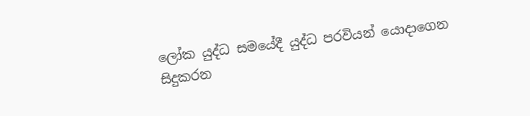ලෝක යුද්ධ සමයේදී යුද්ධ පරවියන් යොදාගෙන සිදුකරන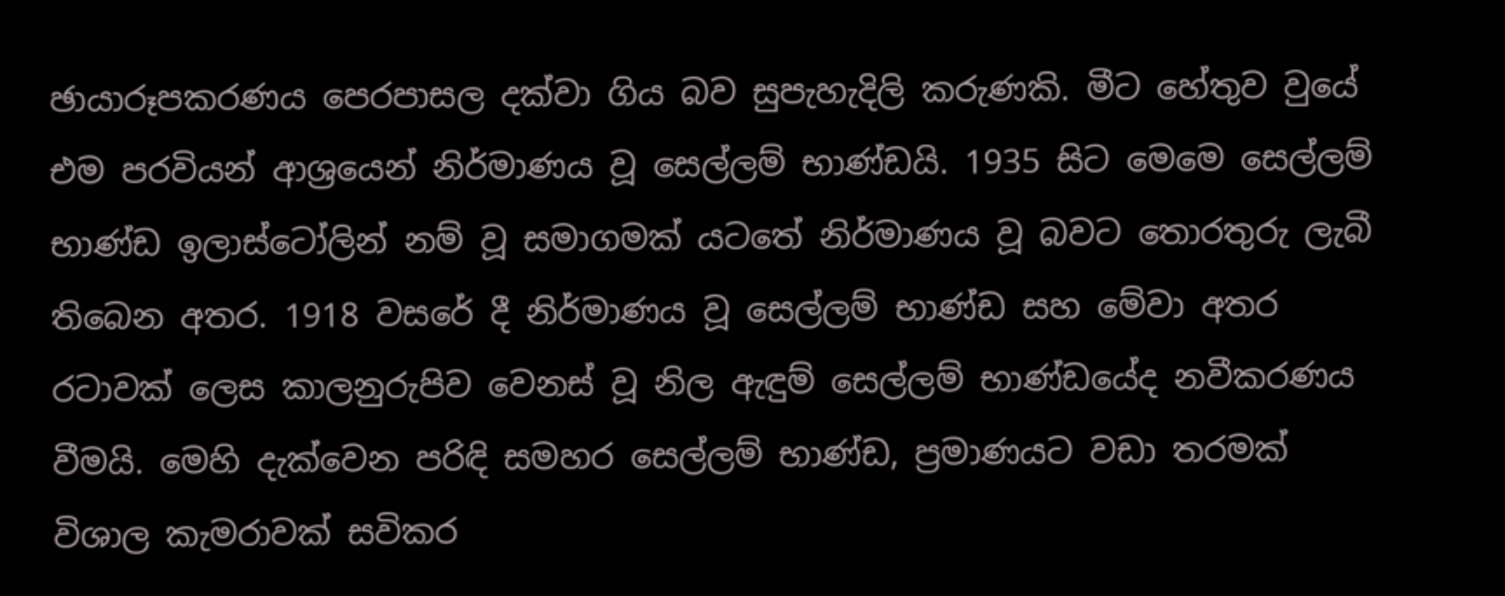ඡායාරූපකරණය පෙරපාසල දක්වා ගිය බව සුපැහැදිලි කරුණකි. මීට හේතුව වුයේ එම පරවියන් ආශ්‍රයෙන් නිර්මාණය වූ සෙල්ලම් භාණ්ඩයි. 1935 සිට මෙමෙ සෙල්ලම් භාණ්ඩ ඉලාස්ටෝලින් නම් වූ සමාගමක් යටතේ නිර්මාණය වූ බවට තොරතුරු ලැබී තිබෙන අතර. 1918 වසරේ දී නිර්මාණය වූ සෙල්ලම් භාණ්ඩ සහ මේවා අතර රටාවක් ලෙස කාලනුරුපිව වෙනස් වූ නිල ඇඳුම් සෙල්ලම් භාණ්ඩයේද නවීකරණය වීමයි. මෙහි දැක්වෙන පරිඳි සමහර සෙල්ලම් භාණ්ඩ, ප්‍රමාණයට වඩා තරමක් විශාල කැමරාවක් සවිකර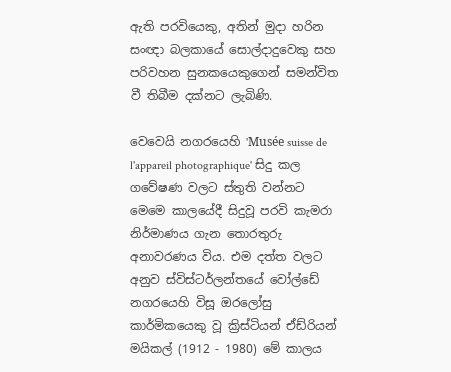ඇති පරවියෙකු, අතින් මුදා හරින සංඥා බලකායේ සොල්දාදුවෙකු සහ පරිවහන සුනකයෙකුගෙන් සමන්විත වී තිබීම දක්නට ලැබිණි.

වෙවෙයි නගරයෙහි 'Musée suisse de l'appareil photographique' සිදු කල ගවේෂණ වලට ස්තුති වන්නට මෙමෙ කාලයේදී සිදුවූ පරවි කැමරා නිර්මාණය ගැන තොරතුරු අනාවරණය විය. එම දත්ත වලට අනුව ස්විස්ටර්ලන්තයේ වෝල්ඩේ නගරයෙහි විසූ ඔරලෝසු කාර්මිකයෙකු වූ ක්‍රිස්ටියන් ඒඩ්රියන් මයිකල් (1912 - 1980) මේ කාලය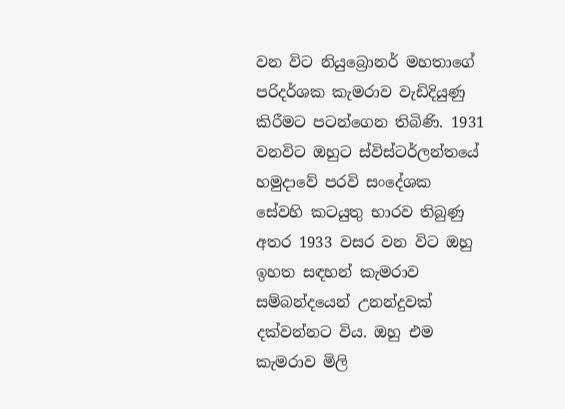වන විට නියුබ්‍රොනර් මහතාගේ පරිදර්ශක කැමරාව වැඩිදියුණු කිරීමට පටන්ගෙන තිබිණි. 1931 වනවිට ඔහුට ස්විස්ටර්ලන්තයේ හමුදාවේ පරවි සංදේශක සේවහි කටයුතු භාරව තිබුණු අතර 1933 වසර වන විට ඔහු ඉහත සඳහන් කැමරාව සම්බන්දයෙන් උනන්දුවක් දක්වන්නට විය. ඔහු එම කැමරාව මිලි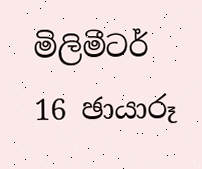මිලිමීටර් 16 ඡායාරූ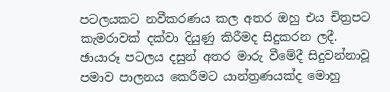පටලයකට නවීකරණය කල අතර ඔහු එය චිත්‍රපට කැමරාවක් දක්වා දියුණු කිරීමද සිදුකරන ලදී. ඡායාරූ පටලය දසුන් අතර මාරු වීමේදී සිදුවන්නාවූ පමාව පාලනය කෙරීමට යාන්ත්‍රණයක්ද මොහු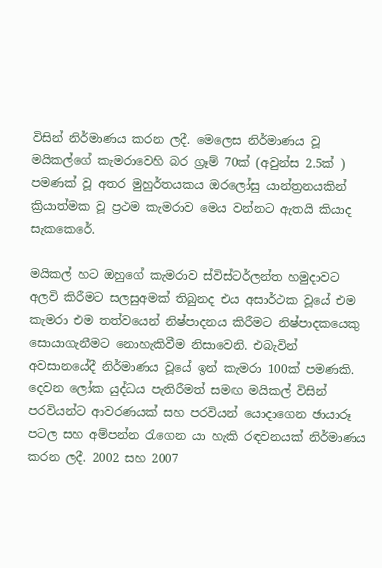විසින් නිර්මාණය කරන ලදී. මෙලෙස නිර්මාණය වූ මයිකල්ගේ කැමරාවෙහි බර ග්‍රෑම් 70ක් (අවුන්ස 2.5ක් ) පමණක් වූ අතර මුහුර්තයකය ඔරලෝසු යාන්ත්‍රනයකින් ක්‍රියාත්මක වූ ප්‍රථම කැමරාව මෙය වන්නට ඇතයි කියාද සැකකෙරේ.

මයිකල් හට ඔහුගේ කැමරාව ස්විස්ටර්ලන්ත හමුදාවට අලවි කිරීමට සලසුඅමක් තිබුනද එය අසාර්ථක වූයේ එම කැමරා එම තත්වයෙන් නිෂ්පාදනය කිරීමට නිෂ්පාදකයෙකු සොයාගැනීමට නොහැකිවීම නිසාවෙනි. එබැවින් අවසානයේදී නිර්මාණය වූයේ ඉන් කැමරා 100ක් පමණකි. දෙවන ලෝක යුද්ධය පැතිරීමත් සමඟ මයිකල් විසින් පරවියන්ට ආවරණයක් සහ පරවියන් යොදාගෙන ඡායාරූ පටල සහ අම්පන්න රැගෙන යා හැකි රඳවනයක් නිර්මාණය කරන ලදී. 2002 සහ 2007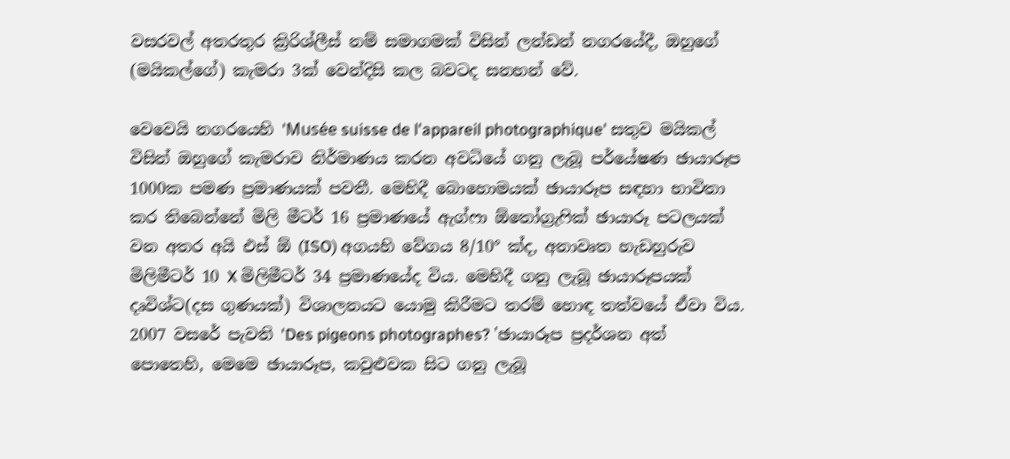වසරවල් අතරතුර ක්‍රිරිශ්ලීස් නම් සමාගමක් විසින් ලන්ඩන් නගරයේදී, ඔහුගේ (මයිකල්ගේ) කැමරා 3ක් වෙන්දිසි කල බවටද සනහන් වේ.

වෙවෙයි නගරයෙහි 'Musée suisse de l'appareil photographique' සතුව මයිකල් විසින් ඔහුගේ කැමරාව නිර්මාණය කරන අවධියේ ගනු ලැබූ පර්යේෂණ ඡායාරූප 1000ක පමණ ප්‍රමාණයක් පවතී. මෙහිදී බොහොමයක් ඡායාරූප සඳහා භාවිතා කර තිබෙන්නේ මිලි මීටර් 16 ප්‍රමාණයේ ඇග්ෆා ඕතෝග්‍රැෆික් ඡායාරූ පටලයක් වන අතර අයි එස් ඕ (ISO) අගයහි වේගය 8/10° ක්ද, අනාවෘත හැඩහුරුව මිලිමීටර් 10 X මිලිමීටර් 34 ප්‍රමාණයේද විය. මෙහිදී ගනු ලැබූ ඡායාරූපයක් දෘවිශ්ට(දස ගුණයක්) විශාලනයට යොමු කිරීමට තරම් හොඳ තත්වයේ ඒවා විය. 2007 වසරේ පැවති 'Des pigeons photographes? 'ඡායාරූප ප්‍රදර්ශන අත් පොතෙහි, මෙමෙ ඡායාරූප, කවුළුවක සිට ගනු ලැබූ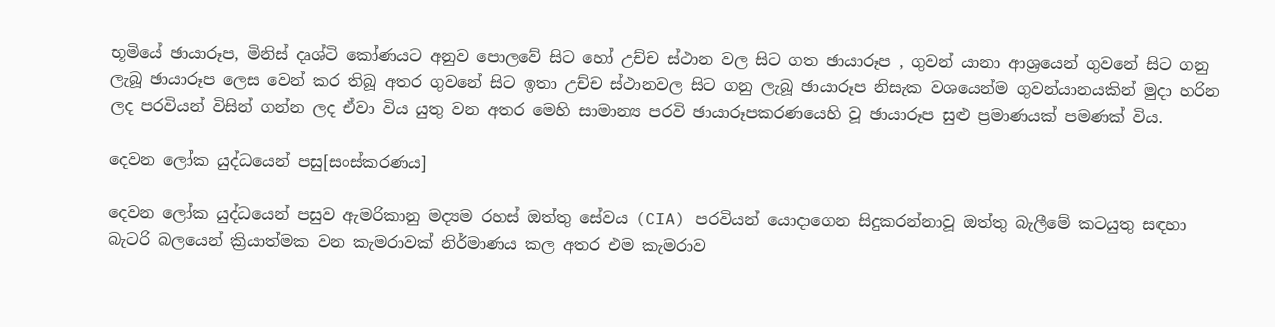භූමියේ ඡායාරූප, මිනිස් දෘශ්ටි කෝණයට අනුව පොලවේ සිට හෝ උච්ච ස්ථාන වල සිට ගත ඡායාරූප , ගුවන් යානා ආශ්‍රයෙන් ගුවනේ සිට ගනු ලැබූ ඡායාරූප ලෙස වෙන් කර තිබූ අතර ගුවනේ සිට ඉතා උච්ච ස්ථානවල සිට ගනු ලැබූ ඡායාරූප නිසැක වශයෙන්ම ගුවන්යානයකින් මුදා හරින ලද පරවියන් විසින් ගන්න ලද ඒවා විය යුතු වන අතර මෙහි සාමාන්‍ය පරවි ඡායාරූපකරණයෙහි වූ ඡායාරූප සුළු ප්‍රමාණයක් පමණක් විය.

දෙවන ලෝක යුද්ධයෙන් පසු[සංස්කරණය]

දෙවන ලෝක යුද්ධයෙන් පසුව ඇමරිකානු මද්‍යම රහස් ඔත්තු සේවය (CIA) පරවියන් යොදාගෙන සිදුකරන්නාවූ ඔත්තු බැලීමේ කටයුතු සඳහා බැටරි බලයෙන් ක්‍රියාත්මක වන කැමරාවක් නිර්මාණය කල අතර එම කැමරාව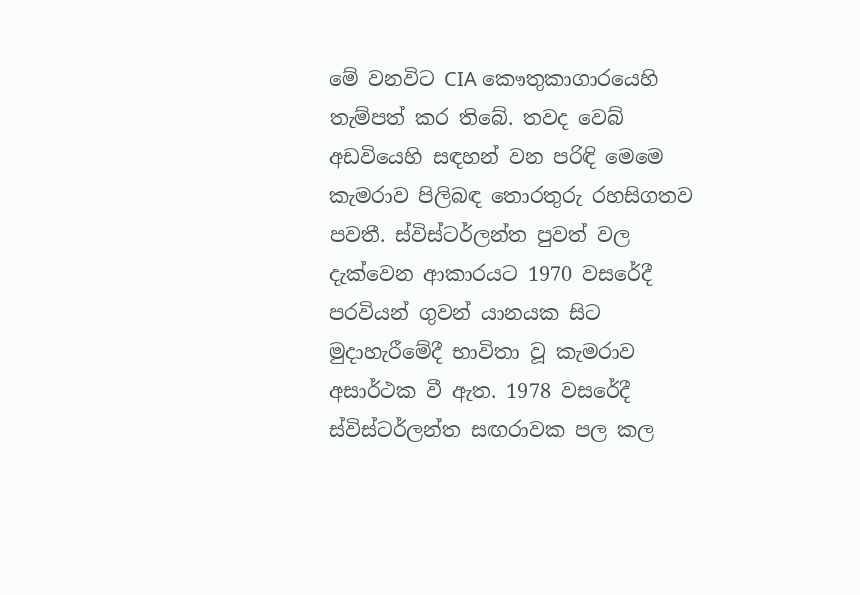මේ වනවිට CIA කෞතුකාගාරයෙහි තැම්පත් කර තිබේ. තවද වෙබ් අඩවියෙහි සඳහන් වන පරිඳි මෙමෙ කැමරාව පිලිබඳ තොරතුරු රහසිගතව පවතී. ස්විස්ටර්ලන්ත පුවත් වල දැක්වෙන ආකාරයට 1970 වසරේදී පරවියන් ගුවන් යානයක සිට මුදාහැරීමේදී භාවිතා වූ කැමරාව අසාර්ථක වී ඇත. 1978 වසරේදී ස්විස්ටර්ලන්ත සඟරාවක පල කල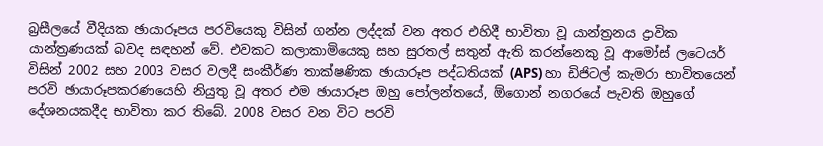බ්‍රසීලයේ වීදියක ඡායාරූපය පරවියෙකු විසින් ගන්න ලද්දක් වන අතර එහිදී භාවිතා වූ යාන්ත්‍රනය ද්‍රාවික යාන්ත්‍රණයක් බවද සඳහන් වේ. එවකට කලාකාමියෙකු සහ සුරතල් සතුන් ඇති කරන්නෙකු වූ ආමෝස් ලටෙයර් විසින් 2002 සහ 2003 වසර වලදී සංකීර්ණ තාක්ෂණික ඡායාරූප පද්ධතියක් (APS) හා ඩිජිටල් කැමරා භාවිතයෙන් පරවි ඡායාරූපකරණයෙහි නියුතු වූ අතර එම ඡායාරූප ඔහු පෝලන්තයේ, ඕගොන් නගරයේ පැවති ඔහුගේ දේශනයකදීද භාවිතා කර තිබේ. 2008 වසර වන විට පරවි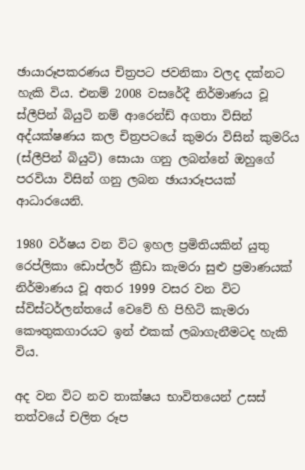ඡායාරූපකරණය චිත්‍රපට ජවනිකා වලද දක්නට හැකි විය. එනම් 2008 වසරේදී නිර්මාණය වූ ස්ලීපින් බියුටි නම් ආරෙන්ඩ් අගතා විසින් අද්යක්ෂණය කල චිත්‍රපටයේ කුමරා විසින් කුමරිය (ස්ලීපින් බියුටි) සොයා ගනු ලබන්නේ ඔහුගේ පරවියා විසින් ගනු ලබන ඡායාරූපයක් ආධාරයෙනි.

1980 වර්ෂය වන විට ඉහල ප්‍රමිතියකින් යුතු රෙප්ලිකා ඩොප්ලර් ක්‍රීඩා කැමරා සුළු ප්‍රමාණයක් නිර්මාණය වූ අතර 1999 වසර වන විට ස්විස්ටර්ලන්තයේ වෙවේ හි පිහිටි කැමරා කෞතුකගාරයට ඉන් එකක් ලබාගැනීමටද හැකි විය.

අද වන විට නව තාක්ෂය භාවිතයෙන් උසස් තත්වයේ චලිත රූප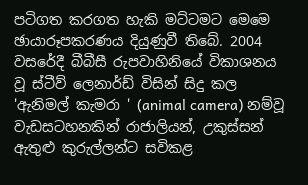පටිගත කරගත හැකි මට්ටමට මෙමෙ ඡායාරූපකරණය දියුණුවී තිබේ. 2004 වසරේදී බීබීසී රුපවාහිනියේ විකාශනය වූ ස්ටීව් ලෙනාර්ඩ් විසින් සිදු කල 'ඇනිමල් කැමරා ' (animal camera) නම්වූ වැඩසටහනකින් රාජාලියන්, උකුස්සන් ඇතුළු කුරුල්ලන්ට සවිකළ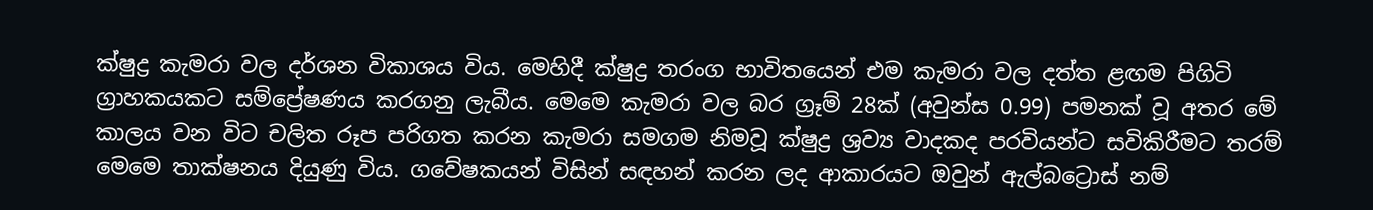ක්ෂුද්‍ර කැමරා වල දර්ශන විකාශය විය. මෙහිදී ක්ෂුද්‍ර තරංග භාවිතයෙන් එම කැමරා වල දත්ත ළඟම පිගිටි ග්‍රාහකයකට සම්ප්‍රේෂණය කරගනු ලැබීය. මෙමෙ කැමරා වල බර ග්‍රෑම් 28ක් (අවුන්ස 0.99) පමනක් වූ අතර මේ කාලය වන විට චලිත රූප පරිගත කරන කැමරා සමගම නිමවූ ක්ෂුද්‍ර ශ්‍රව්‍ය වාදකද පරවියන්ට සවිකිරීමට තරම් මෙමෙ තාක්ෂනය දියුණු විය. ගවේෂකයන් විසින් සඳහන් කරන ලද ආකාරයට ඔවුන් ඇල්බට්‍රොස් නම්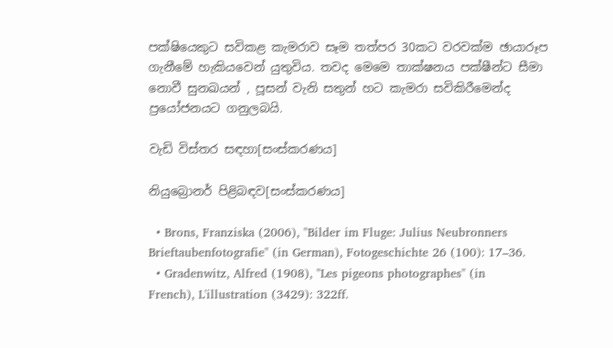පක්ෂියෙකුට සවිකළ කැමරාව සෑම තත්පර 30කට වරවක්ම ඡායාරූප ගැනීමේ හැකියවෙන් යුතුවිය. තවද මෙමෙ තාක්ෂනය පක්ෂීන්ට සීමා නොවී සුනඛයන් , පූසන් වැනි සතුන් හට කැමරා සවිකිරීමෙන්ද ප්‍රයෝජනයට ගනුලබයි.

වැඩි විස්තර සඳහා[සංස්කරණය]

නියුබ්‍රොනර් පිළිබඳව[සංස්කරණය]

  • Brons, Franziska (2006), "Bilder im Fluge: Julius Neubronners Brieftaubenfotografie" (in German), Fotogeschichte 26 (100): 17–36.
  • Gradenwitz, Alfred (1908), "Les pigeons photographes" (in French), L'illustration (3429): 322ff.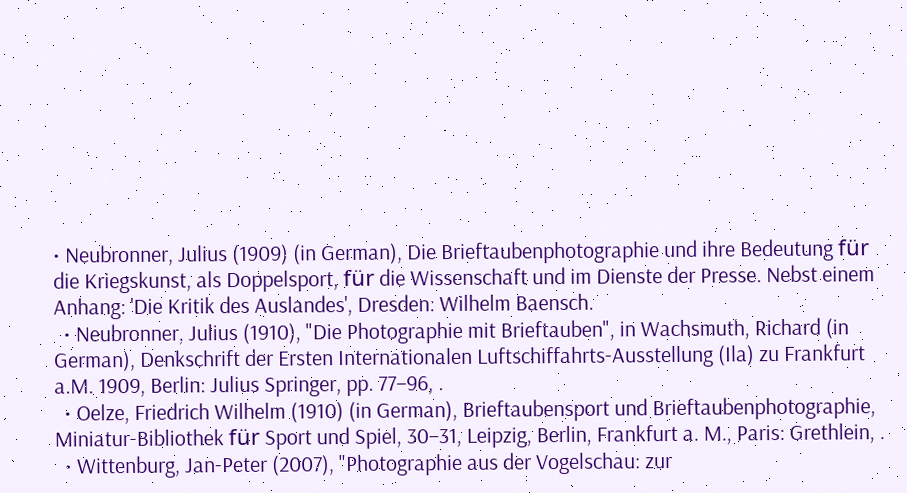• Neubronner, Julius (1909) (in German), Die Brieftaubenphotographie und ihre Bedeutung für die Kriegskunst, als Doppelsport, für die Wissenschaft und im Dienste der Presse. Nebst einem Anhang: 'Die Kritik des Auslandes', Dresden: Wilhelm Baensch.
  • Neubronner, Julius (1910), "Die Photographie mit Brieftauben", in Wachsmuth, Richard (in German), Denkschrift der Ersten Internationalen Luftschiffahrts-Ausstellung (Ila) zu Frankfurt a.M. 1909, Berlin: Julius Springer, pp. 77–96, .
  • Oelze, Friedrich Wilhelm (1910) (in German), Brieftaubensport und Brieftaubenphotographie, Miniatur-Bibliothek für Sport und Spiel, 30–31, Leipzig, Berlin, Frankfurt a. M., Paris: Grethlein, .
  • Wittenburg, Jan-Peter (2007), "Photographie aus der Vogelschau: zur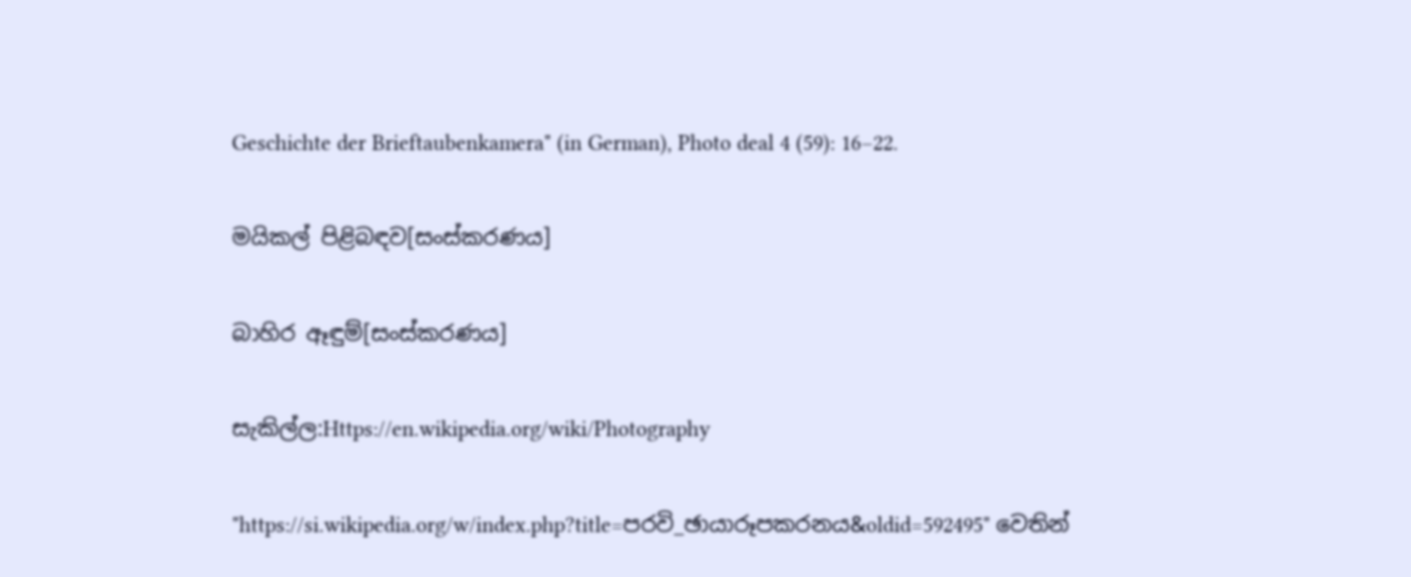Geschichte der Brieftaubenkamera" (in German), Photo deal 4 (59): 16–22.

මයිකල් පිළිබඳව[සංස්කරණය]

බාහිර ඈඳුම්[සංස්කරණය]

සැකිල්ල:Https://en.wikipedia.org/wiki/Photography

"https://si.wikipedia.org/w/index.php?title=පරවි_ඡායාරූපකරනය&oldid=592495" වෙතින්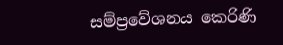සම්ප්‍රවේශනය කෙරිණි